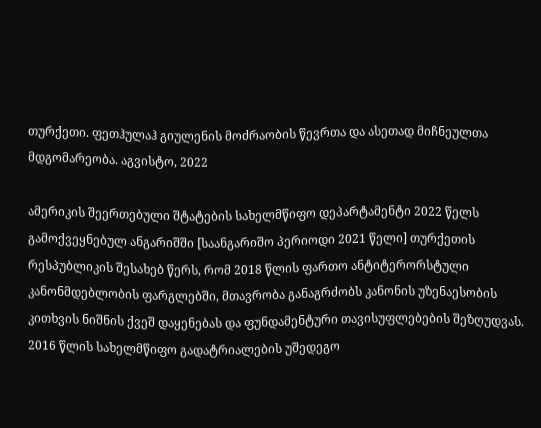თურქეთი. ფეთჰულაჰ გიულენის მოძრაობის წევრთა და ასეთად მიჩნეულთა მდგომარეობა. აგვისტო, 2022

ამერიკის შეერთებული შტატების სახელმწიფო დეპარტამენტი 2022 წელს გამოქვეყნებულ ანგარიშში [საანგარიშო პერიოდი 2021 წელი] თურქეთის რესპუბლიკის შესახებ წერს, რომ 2018 წლის ფართო ანტიტერორსტული კანონმდებლობის ფარგლებში, მთავრობა განაგრძობს კანონის უზენაესობის კითხვის ნიშნის ქვეშ დაყენებას და ფუნდამენტური თავისუფლებების შეზღუდვას. 2016 წლის სახელმწიფო გადატრიალების უშედეგო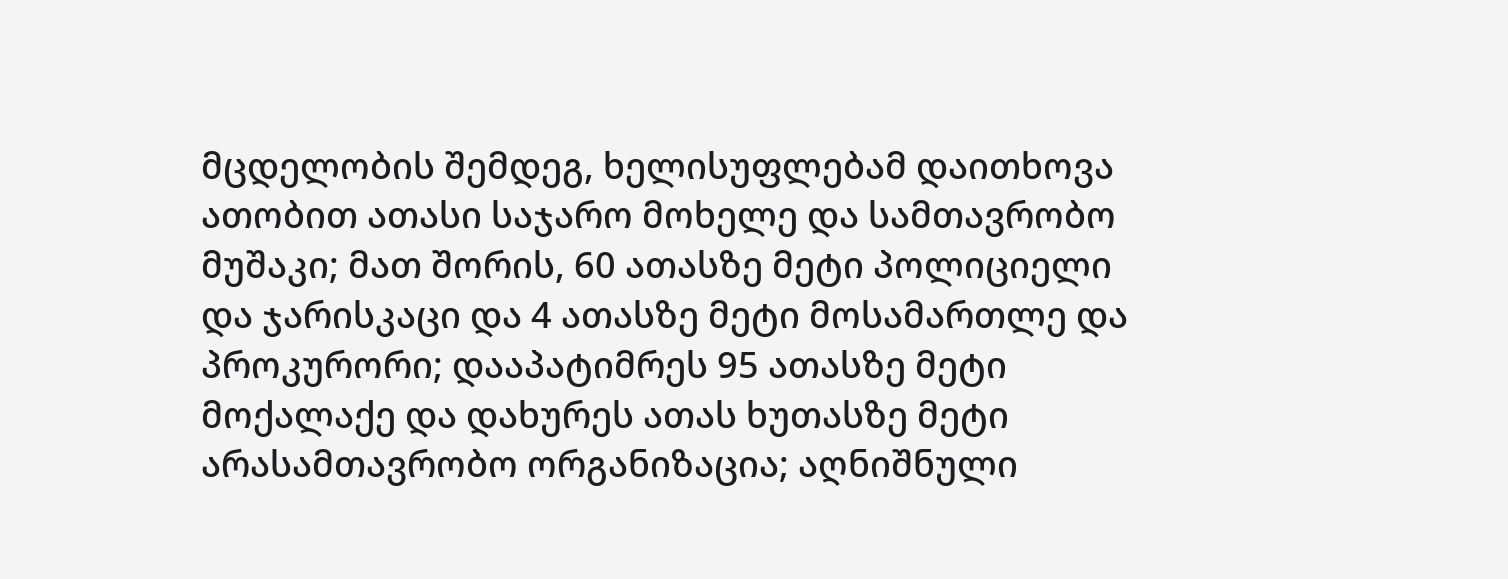მცდელობის შემდეგ, ხელისუფლებამ დაითხოვა ათობით ათასი საჯარო მოხელე და სამთავრობო მუშაკი; მათ შორის, 60 ათასზე მეტი პოლიციელი და ჯარისკაცი და 4 ათასზე მეტი მოსამართლე და პროკურორი; დააპატიმრეს 95 ათასზე მეტი მოქალაქე და დახურეს ათას ხუთასზე მეტი არასამთავრობო ორგანიზაცია; აღნიშნული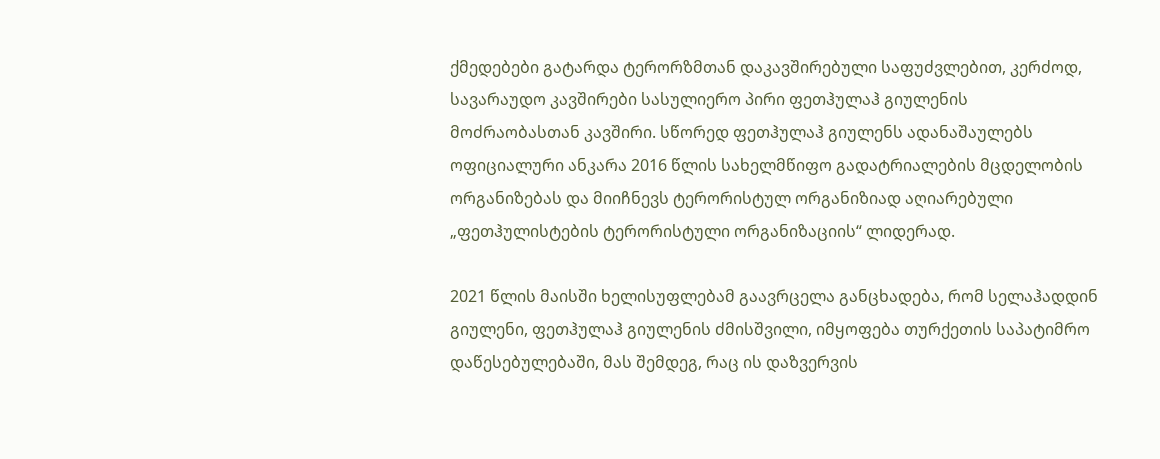ქმედებები გატარდა ტერორზმთან დაკავშირებული საფუძვლებით, კერძოდ, სავარაუდო კავშირები სასულიერო პირი ფეთჰულაჰ გიულენის მოძრაობასთან კავშირი. სწორედ ფეთჰულაჰ გიულენს ადანაშაულებს ოფიციალური ანკარა 2016 წლის სახელმწიფო გადატრიალების მცდელობის ორგანიზებას და მიიჩნევს ტერორისტულ ორგანიზიად აღიარებული „ფეთჰულისტების ტერორისტული ორგანიზაციის“ ლიდერად.

2021 წლის მაისში ხელისუფლებამ გაავრცელა განცხადება, რომ სელაჰადდინ გიულენი, ფეთჰულაჰ გიულენის ძმისშვილი, იმყოფება თურქეთის საპატიმრო დაწესებულებაში, მას შემდეგ, რაც ის დაზვერვის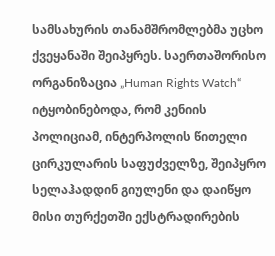სამსახურის თანამშრომლებმა უცხო ქვეყანაში შეიპყრეს. საერთაშორისო ორგანიზაცია „Human Rights Watch“ იტყობინებოდა, რომ კენიის პოლიციამ, ინტერპოლის წითელი ცირკულარის საფუძველზე, შეიპყრო სელაჰადდინ გიულენი და დაიწყო მისი თურქეთში ექსტრადირების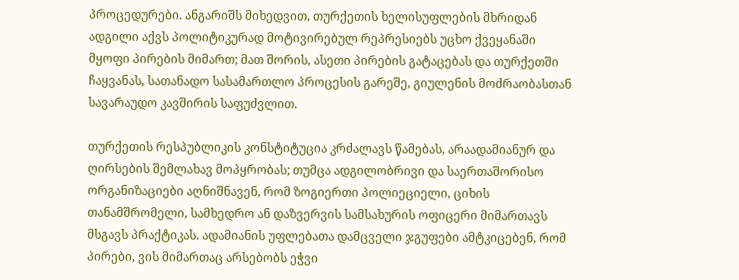პროცედურები. ანგარიშს მიხედვით, თურქეთის ხელისუფლების მხრიდან ადგილი აქვს პოლიტიკურად მოტივირებულ რეპრესიებს უცხო ქვეყანაში მყოფი პირების მიმართ; მათ შორის, ასეთი პირების გატაცებას და თურქეთში ჩაყვანას, სათანადო სასამართლო პროცესის გარეშე, გიულენის მოძრაობასთან სავარაუდო კავშირის საფუძვლით.

თურქეთის რესპუბლიკის კონსტიტუცია კრძალავს წამებას, არაადამიანურ და ღირსების შემლახავ მოპყრობას; თუმცა ადგილობრივი და საერთაშორისო ორგანიზაციები აღნიშნავენ, რომ ზოგიერთი პოლიეციელი, ციხის თანამშრომელი, სამხედრო ან დაზვერვის სამსახურის ოფიცერი მიმართავს მსგავს პრაქტიკას. ადამიანის უფლებათა დამცველი ჯგუფები ამტკიცებენ, რომ პირები, ვის მიმართაც არსებობს ეჭვი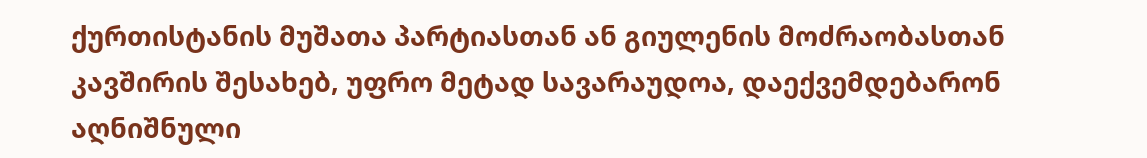ქურთისტანის მუშათა პარტიასთან ან გიულენის მოძრაობასთან კავშირის შესახებ, უფრო მეტად სავარაუდოა, დაექვემდებარონ აღნიშნული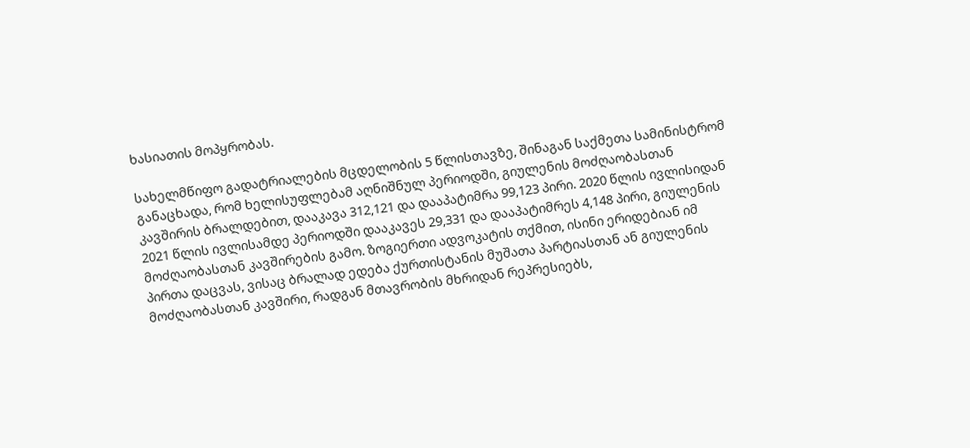ხასიათის მოპყრობას.

სახელმწიფო გადატრიალების მცდელობის 5 წლისთავზე, შინაგან საქმეთა სამინისტრომ განაცხადა, რომ ხელისუფლებამ აღნიშნულ პერიოდში, გიულენის მოძღაობასთან კავშირის ბრალდებით, დააკავა 312,121 და დააპატიმრა 99,123 პირი. 2020 წლის ივლისიდან 2021 წლის ივლისამდე პერიოდში დააკავეს 29,331 და დააპატიმრეს 4,148 პირი, გიულენის მოძღაობასთან კავშირების გამო. ზოგიერთი ადვოკატის თქმით, ისინი ერიდებიან იმ პირთა დაცვას, ვისაც ბრალად ედება ქურთისტანის მუშათა პარტიასთან ან გიულენის მოძღაობასთან კავშირი, რადგან მთავრობის მხრიდან რეპრესიებს,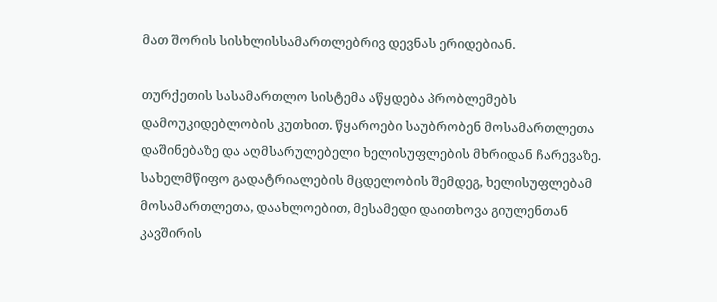მათ შორის სისხლისსამართლებრივ დევნას ერიდებიან.

თურქეთის სასამართლო სისტემა აწყდება პრობლემებს დამოუკიდებლობის კუთხით. წყაროები საუბრობენ მოსამართლეთა დაშინებაზე და აღმსარულებელი ხელისუფლების მხრიდან ჩარევაზე. სახელმწიფო გადატრიალების მცდელობის შემდეგ, ხელისუფლებამ მოსამართლეთა, დაახლოებით, მესამედი დაითხოვა გიულენთან კავშირის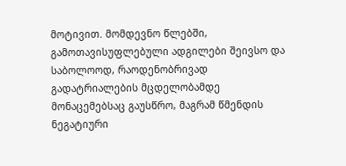მოტივით. მომდევნო წლებში, გამოთავისუფლებული ადგილები შეივსო და საბოლოოდ, რაოდენობრივად გადატრიალების მცდელობამდე მონაცემებსაც გაუსწრო, მაგრამ წმენდის ნეგატიური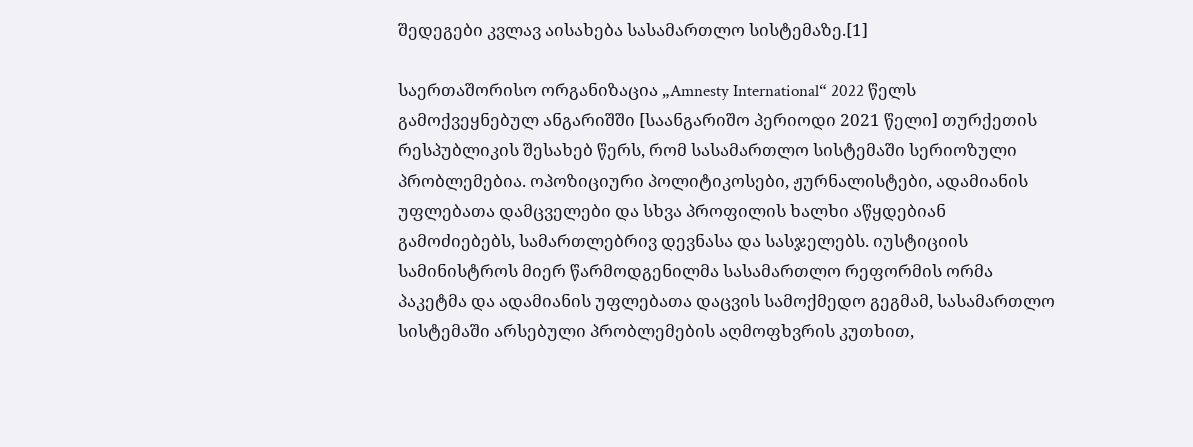შედეგები კვლავ აისახება სასამართლო სისტემაზე.[1]

საერთაშორისო ორგანიზაცია „Amnesty International“ 2022 წელს გამოქვეყნებულ ანგარიშში [საანგარიშო პერიოდი 2021 წელი] თურქეთის რესპუბლიკის შესახებ წერს, რომ სასამართლო სისტემაში სერიოზული პრობლემებია. ოპოზიციური პოლიტიკოსები, ჟურნალისტები, ადამიანის უფლებათა დამცველები და სხვა პროფილის ხალხი აწყდებიან გამოძიებებს, სამართლებრივ დევნასა და სასჯელებს. იუსტიციის სამინისტროს მიერ წარმოდგენილმა სასამართლო რეფორმის ორმა პაკეტმა და ადამიანის უფლებათა დაცვის სამოქმედო გეგმამ, სასამართლო სისტემაში არსებული პრობლემების აღმოფხვრის კუთხით,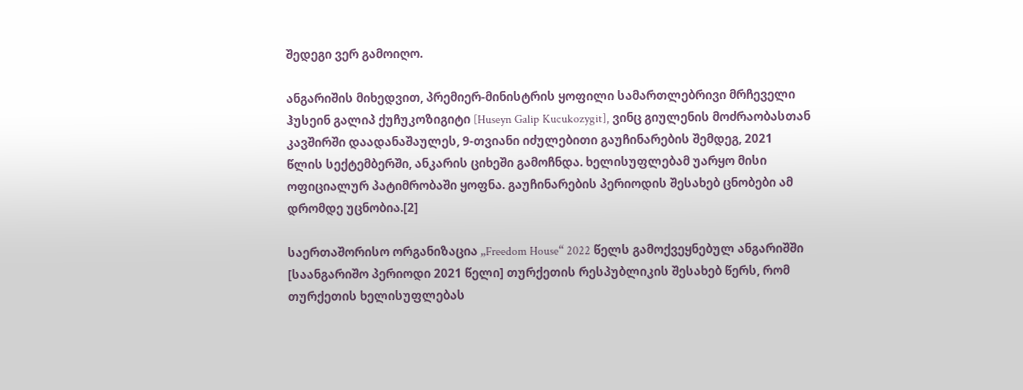შედეგი ვერ გამოიღო.

ანგარიშის მიხედვით, პრემიერ-მინისტრის ყოფილი სამართლებრივი მრჩეველი ჰუსეინ გალიპ ქუჩუკოზიგიტი [Huseyn Galip Kucukozygit], ვინც გიულენის მოძრაობასთან კავშირში დაადანაშაულეს, 9-თვიანი იძულებითი გაუჩინარების შემდეგ, 2021 წლის სექტემბერში, ანკარის ციხეში გამოჩნდა. ხელისუფლებამ უარყო მისი ოფიციალურ პატიმრობაში ყოფნა. გაუჩინარების პერიოდის შესახებ ცნობები ამ დრომდე უცნობია.[2]

საერთაშორისო ორგანიზაცია „Freedom House“ 2022 წელს გამოქვეყნებულ ანგარიშში [საანგარიშო პერიოდი 2021 წელი] თურქეთის რესპუბლიკის შესახებ წერს, რომ თურქეთის ხელისუფლებას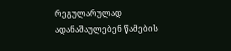რეგულარულად ადანაშაულებენ წამების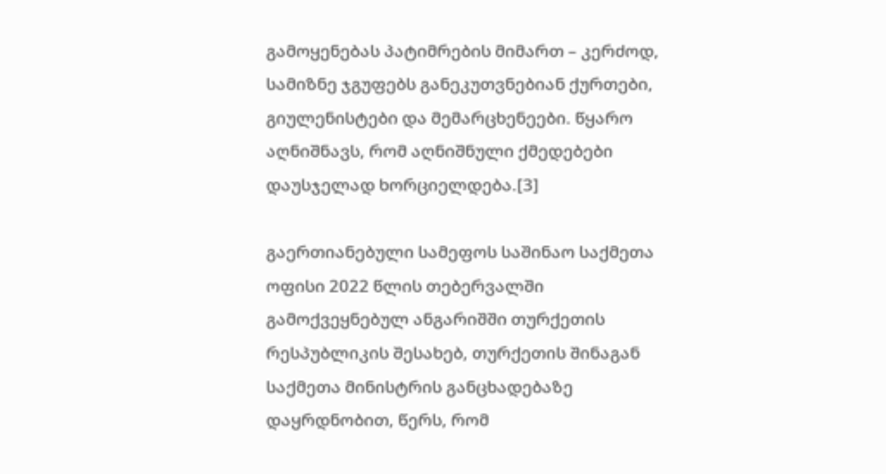გამოყენებას პატიმრების მიმართ – კერძოდ, სამიზნე ჯგუფებს განეკუთვნებიან ქურთები, გიულენისტები და მემარცხენეები. წყარო აღნიშნავს, რომ აღნიშნული ქმედებები დაუსჯელად ხორციელდება.[3]

გაერთიანებული სამეფოს საშინაო საქმეთა ოფისი 2022 წლის თებერვალში გამოქვეყნებულ ანგარიშში თურქეთის რესპუბლიკის შესახებ, თურქეთის შინაგან საქმეთა მინისტრის განცხადებაზე დაყრდნობით, წერს, რომ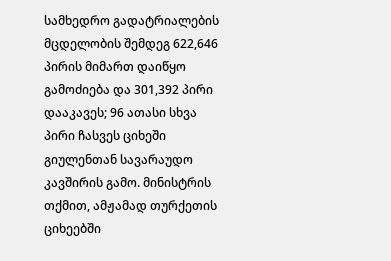სამხედრო გადატრიალების მცდელობის შემდეგ 622,646 პირის მიმართ დაიწყო გამოძიება და 301,392 პირი დააკავეს; 96 ათასი სხვა პირი ჩასვეს ციხეში გიულენთან სავარაუდო კავშირის გამო. მინისტრის თქმით, ამჟამად თურქეთის ციხეებში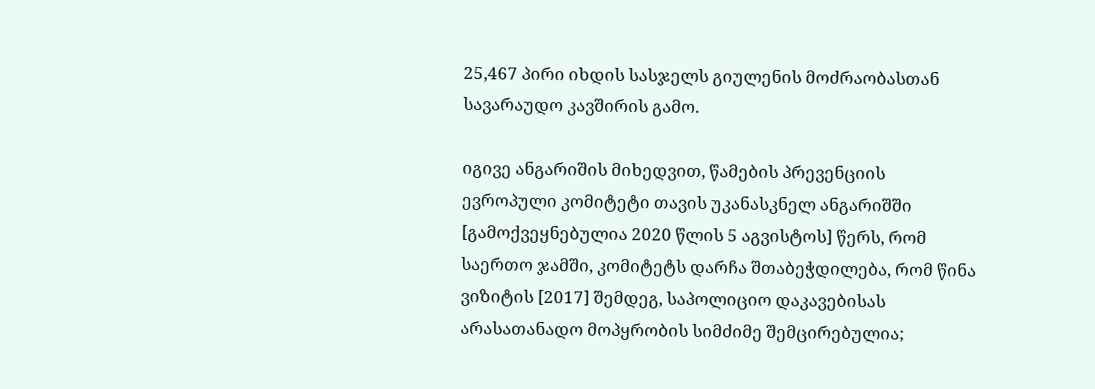25,467 პირი იხდის სასჯელს გიულენის მოძრაობასთან სავარაუდო კავშირის გამო.

იგივე ანგარიშის მიხედვით, წამების პრევენციის ევროპული კომიტეტი თავის უკანასკნელ ანგარიშში [გამოქვეყნებულია 2020 წლის 5 აგვისტოს] წერს, რომ საერთო ჯამში, კომიტეტს დარჩა შთაბეჭდილება, რომ წინა ვიზიტის [2017] შემდეგ, საპოლიციო დაკავებისას არასათანადო მოპყრობის სიმძიმე შემცირებულია;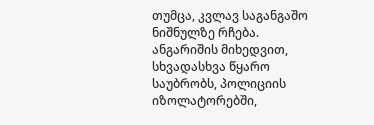თუმცა, კვლავ საგანგაშო ნიშნულზე რჩება. ანგარიშის მიხედვით, სხვადასხვა წყარო საუბრობს, პოლიციის იზოლატორებში,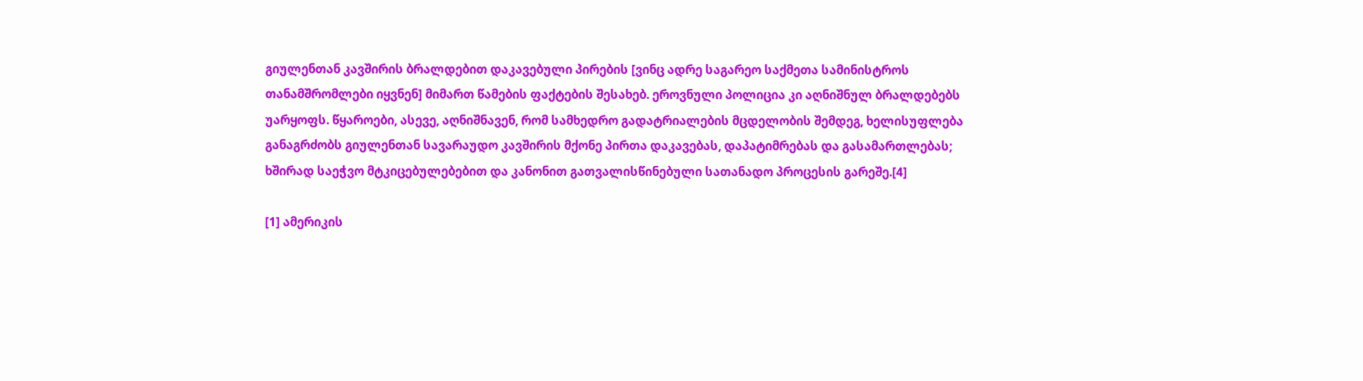გიულენთან კავშირის ბრალდებით დაკავებული პირების [ვინც ადრე საგარეო საქმეთა სამინისტროს თანამშრომლები იყვნენ] მიმართ წამების ფაქტების შესახებ. ეროვნული პოლიცია კი აღნიშნულ ბრალდებებს უარყოფს. წყაროები, ასევე, აღნიშნავენ, რომ სამხედრო გადატრიალების მცდელობის შემდეგ, ხელისუფლება განაგრძობს გიულენთან სავარაუდო კავშირის მქონე პირთა დაკავებას, დაპატიმრებას და გასამართლებას; ხშირად საეჭვო მტკიცებულებებით და კანონით გათვალისწინებული სათანადო პროცესის გარეშე.[4]

[1] ამერიკის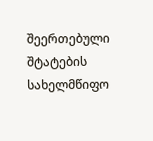შეერთებული შტატების სახელმწიფო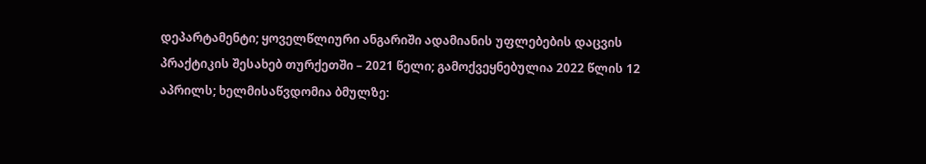დეპარტამენტი; ყოველწლიური ანგარიში ადამიანის უფლებების დაცვის პრაქტიკის შესახებ თურქეთში – 2021 წელი; გამოქვეყნებულია 2022 წლის 12 აპრილს; ხელმისაწვდომია ბმულზე: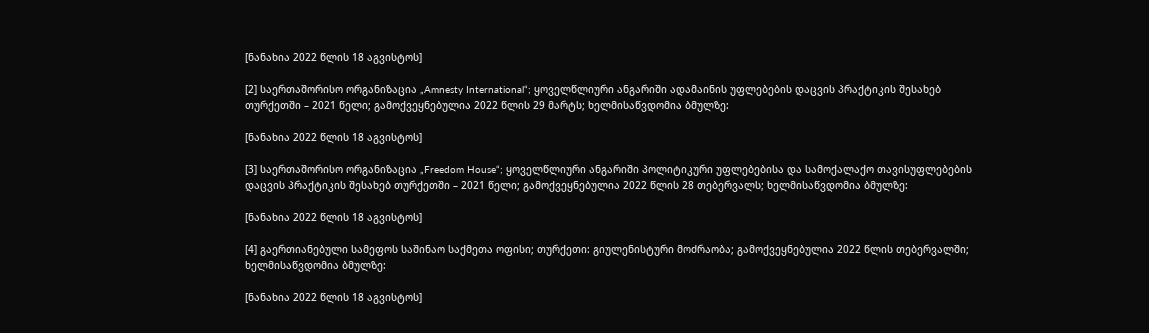[ნანახია 2022 წლის 18 აგვისტოს]

[2] საერთაშორისო ორგანიზაცია „Amnesty International“; ყოველწლიური ანგარიში ადამაინის უფლებების დაცვის პრაქტიკის შესახებ თურქეთში – 2021 წელი; გამოქვეყნებულია 2022 წლის 29 მარტს; ხელმისაწვდომია ბმულზე:

[ნანახია 2022 წლის 18 აგვისტოს]

[3] საერთაშორისო ორგანიზაცია „Freedom House“; ყოველწლიური ანგარიში პოლიტიკური უფლებებისა და სამოქალაქო თავისუფლებების დაცვის პრაქტიკის შესახებ თურქეთში – 2021 წელი; გამოქვეყნებულია 2022 წლის 28 თებერვალს; ხელმისაწვდომია ბმულზე:

[ნანახია 2022 წლის 18 აგვისტოს]

[4] გაერთიანებული სამეფოს საშინაო საქმეთა ოფისი; თურქეთი: გიულენისტური მოძრაობა; გამოქვეყნებულია 2022 წლის თებერვალში; ხელმისაწვდომია ბმულზე:

[ნანახია 2022 წლის 18 აგვისტოს]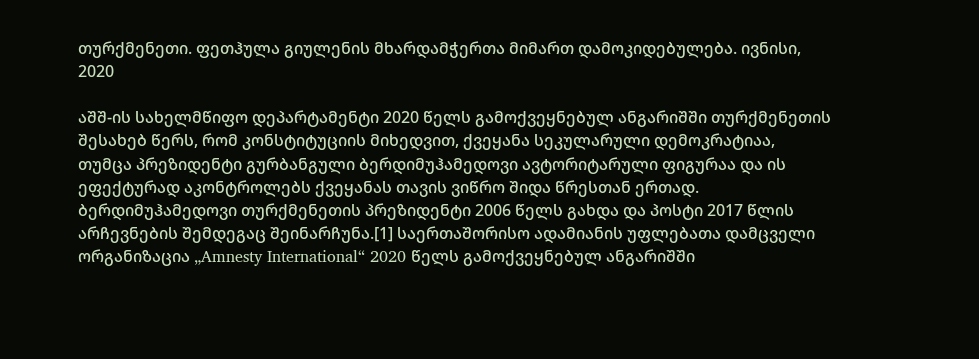თურქმენეთი. ფეთჰულა გიულენის მხარდამჭერთა მიმართ დამოკიდებულება. ივნისი, 2020

აშშ-ის სახელმწიფო დეპარტამენტი 2020 წელს გამოქვეყნებულ ანგარიშში თურქმენეთის შესახებ წერს, რომ კონსტიტუციის მიხედვით, ქვეყანა სეკულარული დემოკრატიაა, თუმცა პრეზიდენტი გურბანგული ბერდიმუჰამედოვი ავტორიტარული ფიგურაა და ის ეფექტურად აკონტროლებს ქვეყანას თავის ვიწრო შიდა წრესთან ერთად. ბერდიმუჰამედოვი თურქმენეთის პრეზიდენტი 2006 წელს გახდა და პოსტი 2017 წლის არჩევნების შემდეგაც შეინარჩუნა.[1] საერთაშორისო ადამიანის უფლებათა დამცველი ორგანიზაცია „Amnesty International“ 2020 წელს გამოქვეყნებულ ანგარიშში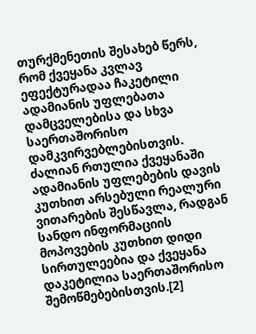თურქმენეთის შესახებ წერს, რომ ქვეყანა კვლავ ეფექტურადაა ჩაკეტილი ადამიანის უფლებათა დამცველებისა და სხვა საერთაშორისო დამკვირვებლებისთვის. ძალიან რთულია ქვეყანაში ადამიანის უფლებების დავის კუთხით არსებული რეალური ვითარების შესწავლა, რადგან სანდო ინფორმაციის მოპოვების კუთხით დიდი სირთულეებია და ქვეყანა დაკეტილია საერთაშორისო შემოწმებებისთვის.[2]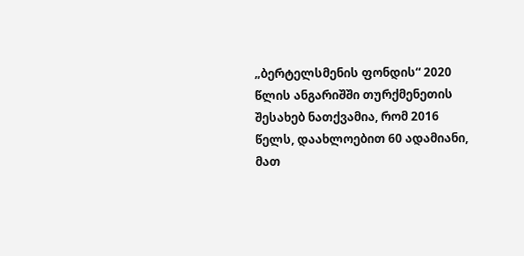„ბერტელსმენის ფონდის“ 2020 წლის ანგარიშში თურქმენეთის შესახებ ნათქვამია, რომ 2016 წელს, დაახლოებით 60 ადამიანი, მათ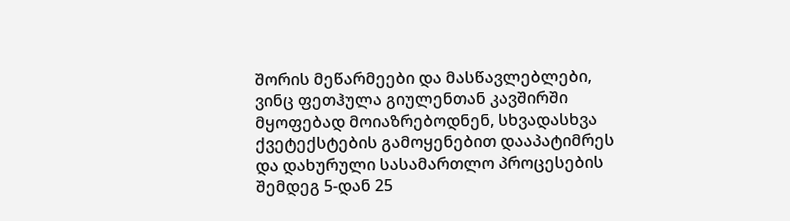შორის მეწარმეები და მასწავლებლები, ვინც ფეთჰულა გიულენთან კავშირში მყოფებად მოიაზრებოდნენ, სხვადასხვა ქვეტექსტების გამოყენებით დააპატიმრეს და დახურული სასამართლო პროცესების შემდეგ 5-დან 25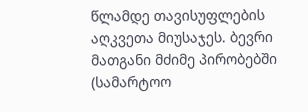წლამდე თავისუფლების აღკვეთა მიუსაჯეს. ბევრი მათგანი მძიმე პირობებში (სამარტოო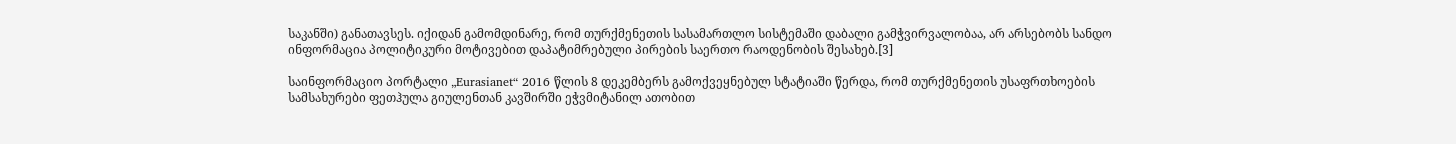საკანში) განათავსეს. იქიდან გამომდინარე, რომ თურქმენეთის სასამართლო სისტემაში დაბალი გამჭვირვალობაა, არ არსებობს სანდო ინფორმაცია პოლიტიკური მოტივებით დაპატიმრებული პირების საერთო რაოდენობის შესახებ.[3]

საინფორმაციო პორტალი „Eurasianet“ 2016 წლის 8 დეკემბერს გამოქვეყნებულ სტატიაში წერდა, რომ თურქმენეთის უსაფრთხოების სამსახურები ფეთჰულა გიულენთან კავშირში ეჭვმიტანილ ათობით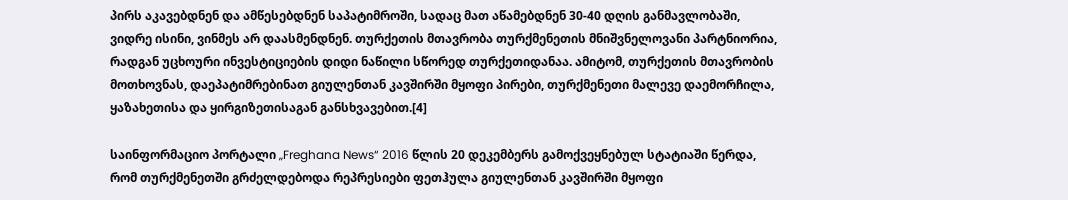პირს აკავებდნენ და ამწესებდნენ საპატიმროში, სადაც მათ აწამებდნენ 30-40 დღის განმავლობაში, ვიდრე ისინი, ვინმეს არ დაასმენდნენ. თურქეთის მთავრობა თურქმენეთის მნიშვნელოვანი პარტნიორია, რადგან უცხოური ინვესტიციების დიდი ნაწილი სწორედ თურქეთიდანაა. ამიტომ, თურქეთის მთავრობის მოთხოვნას, დაეპატიმრებინათ გიულენთან კავშირში მყოფი პირები, თურქმენეთი მალევე დაემორჩილა, ყაზახეთისა და ყირგიზეთისაგან განსხვავებით.[4]

საინფორმაციო პორტალი „Freghana News“ 2016 წლის 20 დეკემბერს გამოქვეყნებულ სტატიაში წერდა, რომ თურქმენეთში გრძელდებოდა რეპრესიები ფეთჰულა გიულენთან კავშირში მყოფი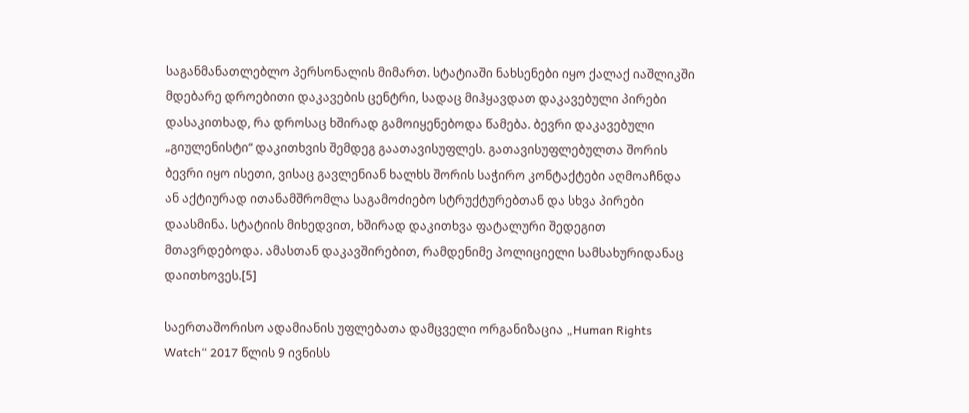საგანმანათლებლო პერსონალის მიმართ. სტატიაში ნახსენები იყო ქალაქ იაშლიკში მდებარე დროებითი დაკავების ცენტრი, სადაც მიჰყავდათ დაკავებული პირები დასაკითხად, რა დროსაც ხშირად გამოიყენებოდა წამება. ბევრი დაკავებული „გიულენისტი“ დაკითხვის შემდეგ გაათავისუფლეს. გათავისუფლებულთა შორის ბევრი იყო ისეთი, ვისაც გავლენიან ხალხს შორის საჭირო კონტაქტები აღმოაჩნდა ან აქტიურად ითანამშრომლა საგამოძიებო სტრუქტურებთან და სხვა პირები დაასმინა. სტატიის მიხედვით, ხშირად დაკითხვა ფატალური შედეგით მთავრდებოდა. ამასთან დაკავშირებით, რამდენიმე პოლიციელი სამსახურიდანაც დაითხოვეს.[5]

საერთაშორისო ადამიანის უფლებათა დამცველი ორგანიზაცია „Human Rights Watch“ 2017 წლის 9 ივნისს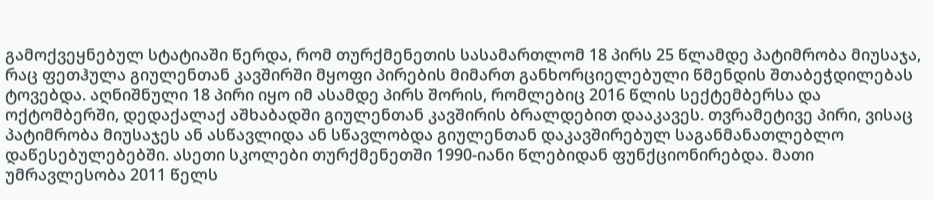გამოქვეყნებულ სტატიაში წერდა, რომ თურქმენეთის სასამართლომ 18 პირს 25 წლამდე პატიმრობა მიუსაჯა, რაც ფეთჰულა გიულენთან კავშირში მყოფი პირების მიმართ განხორციელებული წმენდის შთაბეჭდილებას ტოვებდა. აღნიშნული 18 პირი იყო იმ ასამდე პირს შორის, რომლებიც 2016 წლის სექტემბერსა და ოქტომბერში, დედაქალაქ აშხაბადში გიულენთან კავშირის ბრალდებით დააკავეს. თვრამეტივე პირი, ვისაც პატიმრობა მიუსაჯეს ან ასწავლიდა ან სწავლობდა გიულენთან დაკავშირებულ საგანმანათლებლო დაწესებულებებში. ასეთი სკოლები თურქმენეთში 1990-იანი წლებიდან ფუნქციონირებდა. მათი უმრავლესობა 2011 წელს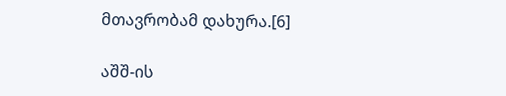მთავრობამ დახურა.[6]

აშშ-ის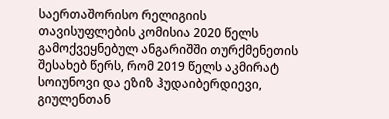საერთაშორისო რელიგიის თავისუფლების კომისია 2020 წელს გამოქვეყნებულ ანგარიშში თურქმენეთის შესახებ წერს, რომ 2019 წელს აკმირატ სოიუნოვი და ეზიზ ჰუდაიბერდიევი, გიულენთან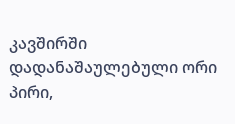კავშირში დადანაშაულებული ორი პირი,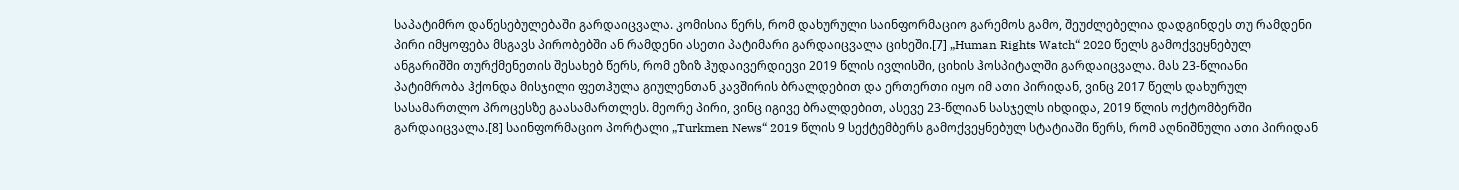საპატიმრო დაწესებულებაში გარდაიცვალა. კომისია წერს, რომ დახურული საინფორმაციო გარემოს გამო, შეუძლებელია დადგინდეს თუ რამდენი პირი იმყოფება მსგავს პირობებში ან რამდენი ასეთი პატიმარი გარდაიცვალა ციხეში.[7] „Human Rights Watch“ 2020 წელს გამოქვეყნებულ ანგარიშში თურქმენეთის შესახებ წერს, რომ ეზიზ ჰუდაივერდიევი 2019 წლის ივლისში, ციხის ჰოსპიტალში გარდაიცვალა. მას 23-წლიანი პატიმრობა ჰქონდა მისჯილი ფეთჰულა გიულენთან კავშირის ბრალდებით და ერთერთი იყო იმ ათი პირიდან, ვინც 2017 წელს დახურულ სასამართლო პროცესზე გაასამართლეს. მეორე პირი, ვინც იგივე ბრალდებით, ასევე 23-წლიან სასჯელს იხდიდა, 2019 წლის ოქტომბერში გარდაიცვალა.[8] საინფორმაციო პორტალი „Turkmen News“ 2019 წლის 9 სექტემბერს გამოქვეყნებულ სტატიაში წერს, რომ აღნიშნული ათი პირიდან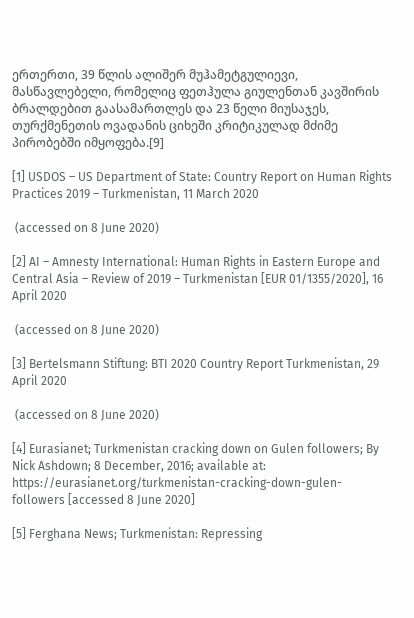ერთერთი, 39 წლის ალიშერ მუჰამეტგულიევი, მასწავლებელი, რომელიც ფეთჰულა გიულენთან კავშირის ბრალდებით გაასამართლეს და 23 წელი მიუსაჯეს, თურქმენეთის ოვადანის ციხეში კრიტიკულად მძიმე პირობებში იმყოფება.[9]

[1] USDOS – US Department of State: Country Report on Human Rights Practices 2019 – Turkmenistan, 11 March 2020

 (accessed on 8 June 2020)

[2] AI – Amnesty International: Human Rights in Eastern Europe and Central Asia – Review of 2019 – Turkmenistan [EUR 01/1355/2020], 16 April 2020

 (accessed on 8 June 2020)

[3] Bertelsmann Stiftung: BTI 2020 Country Report Turkmenistan, 29 April 2020

 (accessed on 8 June 2020)

[4] Eurasianet; Turkmenistan cracking down on Gulen followers; By Nick Ashdown; 8 December, 2016; available at: https://eurasianet.org/turkmenistan-cracking-down-gulen-followers [accessed 8 June 2020]

[5] Ferghana News; Turkmenistan: Repressing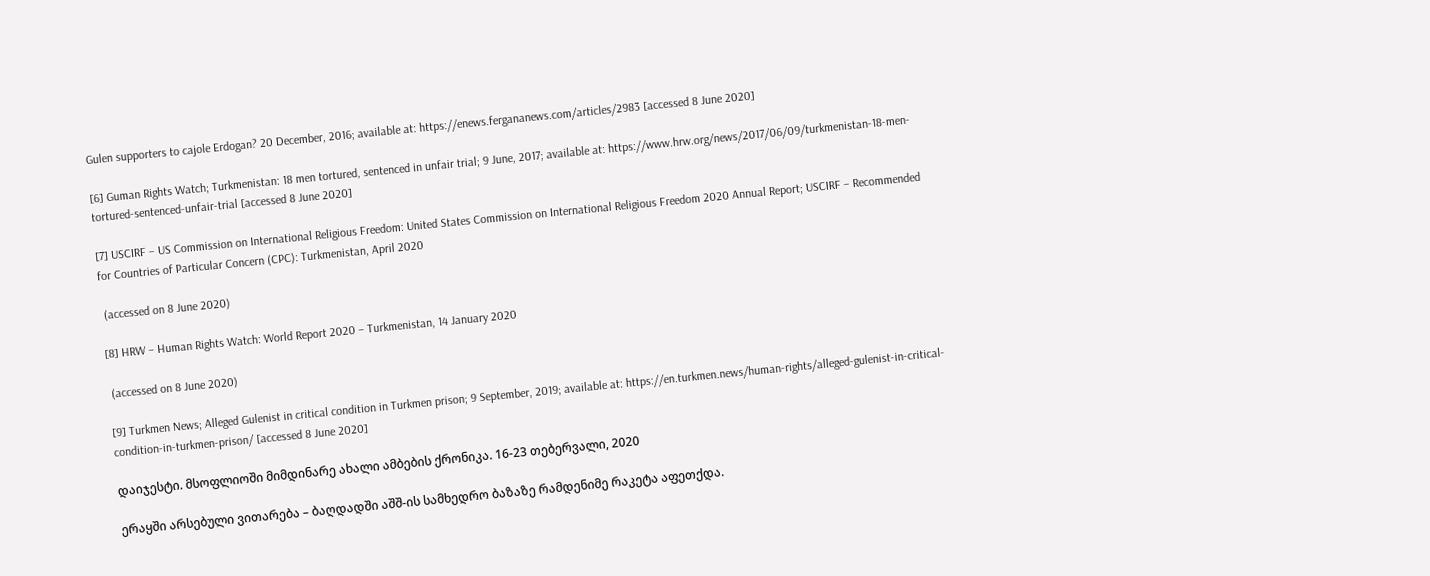Gulen supporters to cajole Erdogan? 20 December, 2016; available at: https://enews.fergananews.com/articles/2983 [accessed 8 June 2020]

[6] Guman Rights Watch; Turkmenistan: 18 men tortured, sentenced in unfair trial; 9 June, 2017; available at: https://www.hrw.org/news/2017/06/09/turkmenistan-18-men-tortured-sentenced-unfair-trial [accessed 8 June 2020]

[7] USCIRF – US Commission on International Religious Freedom: United States Commission on International Religious Freedom 2020 Annual Report; USCIRF – Recommended for Countries of Particular Concern (CPC): Turkmenistan, April 2020

 (accessed on 8 June 2020)

[8] HRW – Human Rights Watch: World Report 2020 – Turkmenistan, 14 January 2020

 (accessed on 8 June 2020)

[9] Turkmen News; Alleged Gulenist in critical condition in Turkmen prison; 9 September, 2019; available at: https://en.turkmen.news/human-rights/alleged-gulenist-in-critical-condition-in-turkmen-prison/ [accessed 8 June 2020]

დაიჯესტი. მსოფლიოში მიმდინარე ახალი ამბების ქრონიკა. 16-23 თებერვალი, 2020

ერაყში არსებული ვითარება – ბაღდადში აშშ-ის სამხედრო ბაზაზე რამდენიმე რაკეტა აფეთქდა.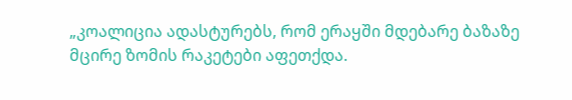„კოალიცია ადასტურებს, რომ ერაყში მდებარე ბაზაზე მცირე ზომის რაკეტები აფეთქდა.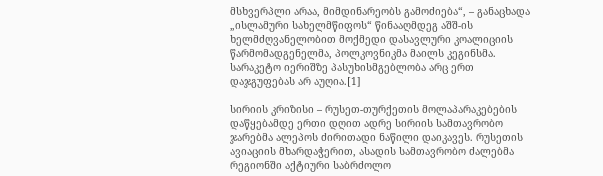მსხვერპლი არაა, მიმდინარეობს გამოძიება“, – განაცხადა „ისლამური სახელმწიფოს“ წინააღმდეგ აშშ-ის ხელმძღვანელობით მოქმედი დასავლური კოალიციის წარმომადგენელმა, პოლკოვნიკმა მაილს კეგინსმა. სარაკეტო იერიშზე პასუხისმგებლობა არც ერთ დაჯგუფებას არ აუღია.[1]

სირიის კრიზისი – რუსეთ-თურქეთის მოლაპარაკებების დაწყებამდე ერთი დღით ადრე სირიის სამთავრობო ჯარებმა ალეპოს ძირითადი ნაწილი დაიკავეს. რუსეთის ავიაციის მხარდაჭერით, ასადის სამთავრობო ძალებმა რეგიონში აქტიური საბრძოლო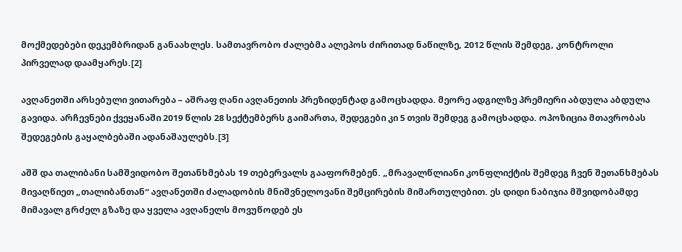მოქმედებები დეკემბრიდან განაახლეს. სამთავრობო ძალებმა ალეპოს ძირითად ნაწილზე, 2012 წლის შემდეგ, კონტროლი პირველად დაამყარეს.[2]

ავღანეთში არსებული ვითარება – აშრაფ ღანი ავღანეთის პრეზიდენტად გამოცხადდა. მეორე ადგილზე პრემიერი აბდულა აბდულა გავიდა. არჩევნები ქვეყანაში 2019 წლის 28 სექტემბერს გაიმართა, შედეგები კი 5 თვის შემდეგ გამოცხადდა. ოპოზიცია მთავრობას შედეგების გაყალბებაში ადანაშაულებს.[3]

აშშ და თალიბანი სამშვიდობო შეთანხმებას 19 თებერვალს გააფორმებენ. „მრავალწლიანი კონფლიქტის შემდეგ ჩვენ შეთანხმებას მივაღწიეთ „თალიბანთან“ ავღანეთში ძალადობის მნიშვნელოვანი შემცირების მიმართულებით. ეს დიდი ნაბიჯია მშვიდობამდე მიმავალ გრძელ გზაზე და ყველა ავღანელს მოვუწოდებ ეს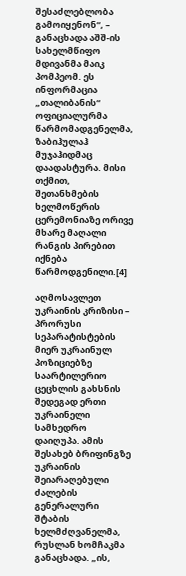შესაძლებლობა გამოიყენონ“, – განაცხადა აშშ-ის სახელმწიფო მდივანმა მაიკ პომპეომ. ეს ინფორმაცია „თალიბანის“ ოფიციალურმა წარმომადგენელმა, ზაბიჰულაჰ მუჯაჰიდმაც დაადასტურა. მისი თქმით, შეთანხმების ხელმოწერის ცერემონიაზე ორივე მხარე მაღალი რანგის პირებით იქნება წარმოდგენილი.[4]

აღმოსავლეთ უკრაინის კრიზისი – პრორუსი სეპარატისტების მიერ უკრაინულ პოზიციებზე საარტილერიო ცეცხლის გახსნის შედეგად ერთი უკრაინელი სამხედრო დაიღუპა. ამის შესახებ ბრიფინგზე უკრაინის შეიარაღებული ძალების გენერალური შტაბის ხელმძღვანელმა, რუსლან ხომჩაკმა განაცხადა. „ის,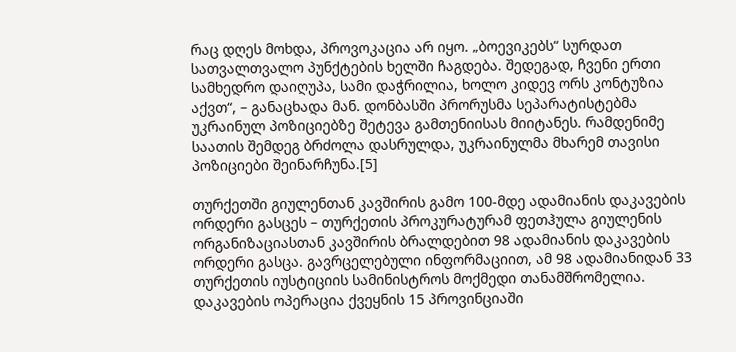რაც დღეს მოხდა, პროვოკაცია არ იყო. „ბოევიკებს“ სურდათ სათვალთვალო პუნქტების ხელში ჩაგდება. შედეგად, ჩვენი ერთი სამხედრო დაიღუპა, სამი დაჭრილია, ხოლო კიდევ ორს კონტუზია აქვთ“, – განაცხადა მან. დონბასში პრორუსმა სეპარატისტებმა უკრაინულ პოზიციებზე შეტევა გამთენიისას მიიტანეს. რამდენიმე საათის შემდეგ ბრძოლა დასრულდა, უკრაინულმა მხარემ თავისი პოზიციები შეინარჩუნა.[5]

თურქეთში გიულენთან კავშირის გამო 100-მდე ადამიანის დაკავების ორდერი გასცეს – თურქეთის პროკურატურამ ფეთჰულა გიულენის ორგანიზაციასთან კავშირის ბრალდებით 98 ადამიანის დაკავების ორდერი გასცა. გავრცელებული ინფორმაციით, ამ 98 ადამიანიდან 33 თურქეთის იუსტიციის სამინისტროს მოქმედი თანამშრომელია. დაკავების ოპერაცია ქვეყნის 15 პროვინციაში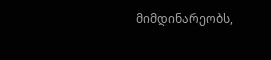მიმდინარეობს,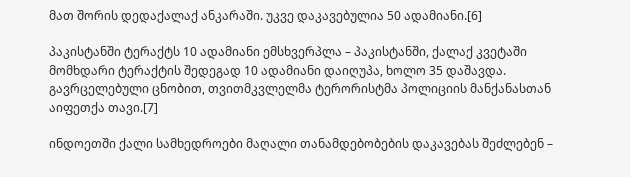მათ შორის დედაქალაქ ანკარაში. უკვე დაკავებულია 50 ადამიანი.[6]

პაკისტანში ტერაქტს 10 ადამიანი ემსხვერპლა – პაკისტანში, ქალაქ კვეტაში მომხდარი ტერაქტის შედეგად 10 ადამიანი დაიღუპა, ხოლო 35 დაშავდა. გავრცელებული ცნობით, თვითმკვლელმა ტერორისტმა პოლიციის მანქანასთან აიფეთქა თავი.[7]

ინდოეთში ქალი სამხედროები მაღალი თანამდებობების დაკავებას შეძლებენ –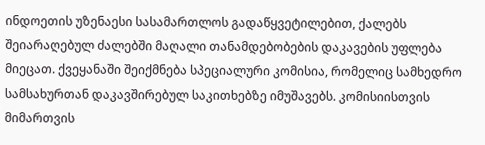ინდოეთის უზენაესი სასამართლოს გადაწყვეტილებით, ქალებს შეიარაღებულ ძალებში მაღალი თანამდებობების დაკავების უფლება მიეცათ. ქვეყანაში შეიქმნება სპეციალური კომისია, რომელიც სამხედრო სამსახურთან დაკავშირებულ საკითხებზე იმუშავებს. კომისიისთვის მიმართვის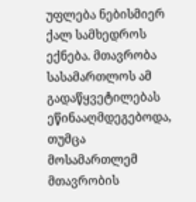უფლება ნებისმიერ ქალ სამხედროს ექნება. მთავრობა სასამართლოს ამ გადაწყვეტილებას ეწინააღმდეგებოდა, თუმცა მოსამართლემ მთავრობის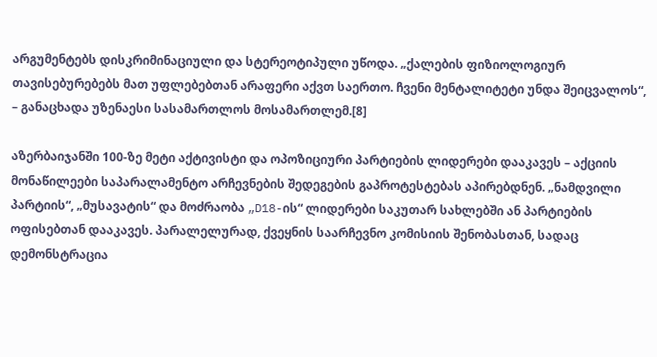არგუმენტებს დისკრიმინაციული და სტერეოტიპული უწოდა. „ქალების ფიზიოლოგიურ თავისებურებებს მათ უფლებებთან არაფერი აქვთ საერთო. ჩვენი მენტალიტეტი უნდა შეიცვალოს“, – განაცხადა უზენაესი სასამართლოს მოსამართლემ.[8]

აზერბაიჯანში 100-ზე მეტი აქტივისტი და ოპოზიციური პარტიების ლიდერები დააკავეს – აქციის მონაწილეები საპარალამენტო არჩევნების შედეგების გაპროტესტებას აპირებდნენ. „ნამდვილი პარტიის“, „მუსავატის“ და მოძრაობა „D18-ის“ ლიდერები საკუთარ სახლებში ან პარტიების ოფისებთან დააკავეს. პარალელურად, ქვეყნის საარჩევნო კომისიის შენობასთან, სადაც დემონსტრაცია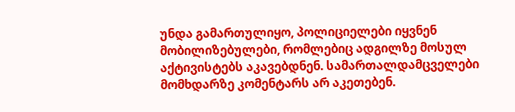უნდა გამართულიყო, პოლიციელები იყვნენ მობილიზებულები, რომლებიც ადგილზე მოსულ აქტივისტებს აკავებდნენ. სამართალდამცველები მომხდარზე კომენტარს არ აკეთებენ.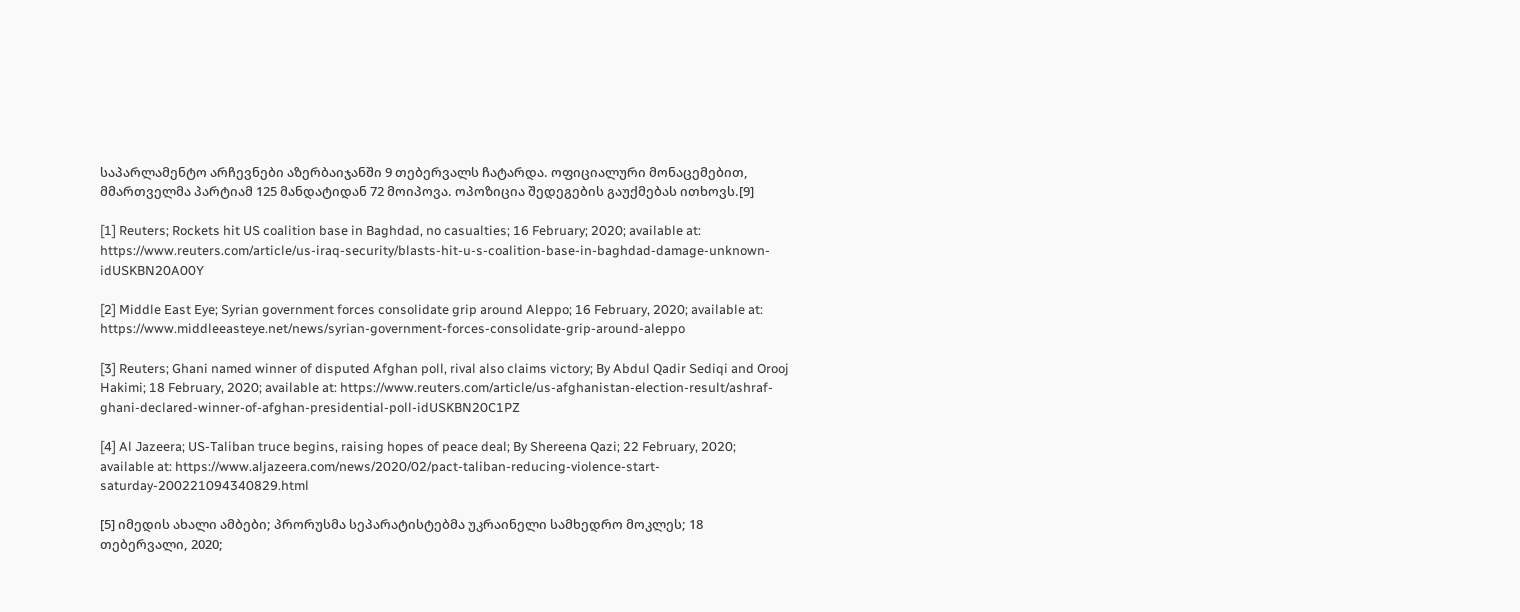საპარლამენტო არჩევნები აზერბაიჯანში 9 თებერვალს ჩატარდა. ოფიციალური მონაცემებით, მმართველმა პარტიამ 125 მანდატიდან 72 მოიპოვა. ოპოზიცია შედეგების გაუქმებას ითხოვს.[9]

[1] Reuters; Rockets hit US coalition base in Baghdad, no casualties; 16 February; 2020; available at: https://www.reuters.com/article/us-iraq-security/blasts-hit-u-s-coalition-base-in-baghdad-damage-unknown-idUSKBN20A00Y

[2] Middle East Eye; Syrian government forces consolidate grip around Aleppo; 16 February, 2020; available at: https://www.middleeasteye.net/news/syrian-government-forces-consolidate-grip-around-aleppo

[3] Reuters; Ghani named winner of disputed Afghan poll, rival also claims victory; By Abdul Qadir Sediqi and Orooj Hakimi; 18 February, 2020; available at: https://www.reuters.com/article/us-afghanistan-election-result/ashraf-ghani-declared-winner-of-afghan-presidential-poll-idUSKBN20C1PZ

[4] Al Jazeera; US-Taliban truce begins, raising hopes of peace deal; By Shereena Qazi; 22 February, 2020; available at: https://www.aljazeera.com/news/2020/02/pact-taliban-reducing-violence-start-saturday-200221094340829.html

[5] იმედის ახალი ამბები; პრორუსმა სეპარატისტებმა უკრაინელი სამხედრო მოკლეს; 18 თებერვალი, 2020;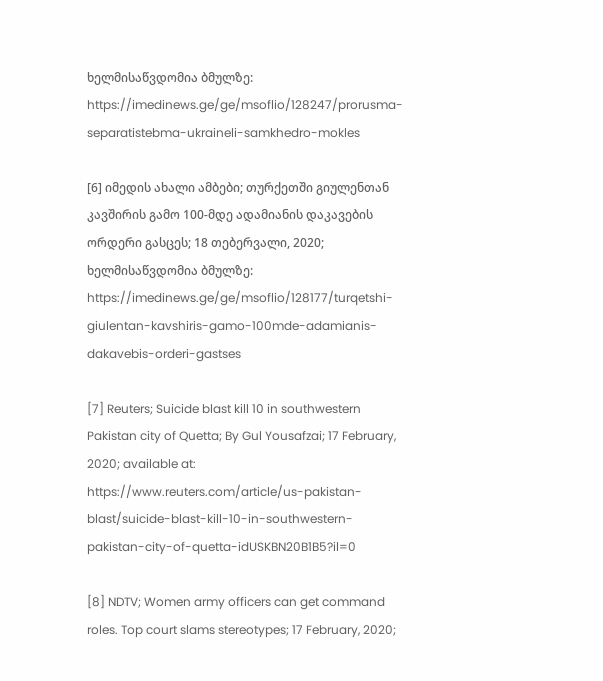ხელმისაწვდომია ბმულზე: https://imedinews.ge/ge/msoflio/128247/prorusma-separatistebma-ukraineli-samkhedro-mokles

[6] იმედის ახალი ამბები; თურქეთში გიულენთან კავშირის გამო 100-მდე ადამიანის დაკავების ორდერი გასცეს; 18 თებერვალი, 2020; ხელმისაწვდომია ბმულზე: https://imedinews.ge/ge/msoflio/128177/turqetshi-giulentan-kavshiris-gamo-100mde-adamianis-dakavebis-orderi-gastses

[7] Reuters; Suicide blast kill 10 in southwestern Pakistan city of Quetta; By Gul Yousafzai; 17 February, 2020; available at: https://www.reuters.com/article/us-pakistan-blast/suicide-blast-kill-10-in-southwestern-pakistan-city-of-quetta-idUSKBN20B1B5?il=0

[8] NDTV; Women army officers can get command roles. Top court slams stereotypes; 17 February, 2020;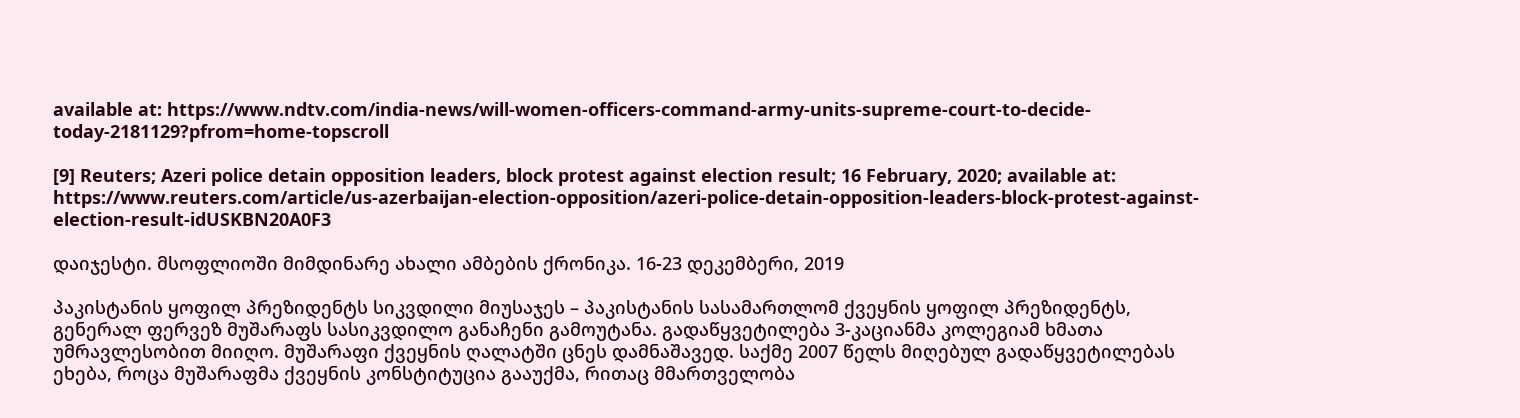available at: https://www.ndtv.com/india-news/will-women-officers-command-army-units-supreme-court-to-decide-today-2181129?pfrom=home-topscroll

[9] Reuters; Azeri police detain opposition leaders, block protest against election result; 16 February, 2020; available at: https://www.reuters.com/article/us-azerbaijan-election-opposition/azeri-police-detain-opposition-leaders-block-protest-against-election-result-idUSKBN20A0F3

დაიჯესტი. მსოფლიოში მიმდინარე ახალი ამბების ქრონიკა. 16-23 დეკემბერი, 2019

პაკისტანის ყოფილ პრეზიდენტს სიკვდილი მიუსაჯეს – პაკისტანის სასამართლომ ქვეყნის ყოფილ პრეზიდენტს, გენერალ ფერვეზ მუშარაფს სასიკვდილო განაჩენი გამოუტანა. გადაწყვეტილება 3-კაციანმა კოლეგიამ ხმათა უმრავლესობით მიიღო. მუშარაფი ქვეყნის ღალატში ცნეს დამნაშავედ. საქმე 2007 წელს მიღებულ გადაწყვეტილებას ეხება, როცა მუშარაფმა ქვეყნის კონსტიტუცია გააუქმა, რითაც მმართველობა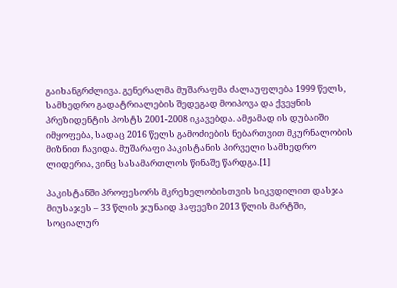გაიხანგრძლივა. გენერალმა მუშარაფმა ძალაუფლება 1999 წელს, სამხედრო გადატრიალების შედეგად მოიპოვა და ქვეყნის პრეზიდენტის პოსტს 2001-2008 იკავებდა. ამჟამად ის დუბაიში იმყოფება, სადაც 2016 წელს გამოძიების ნებართვით მკურნალობის მიზნით ჩავიდა. მუშარაფი პაკისტანის პირველი სამხედრო ლიდერია, ვინც სასამართლოს წინაშე წარდგა.[1]

პაკისტანში პროფესორს მკრეხელობისთვის სიკვდილით დასჯა მიუსაჯეს – 33 წლის ჯუნაიდ ჰაფეეზი 2013 წლის მარტში, სოციალურ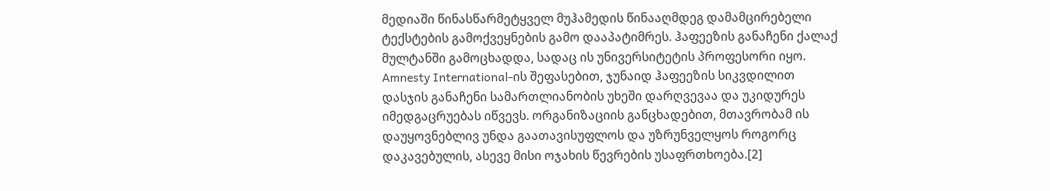მედიაში წინასწარმეტყველ მუჰამედის წინააღმდეგ დამამცირებელი ტექსტების გამოქვეყნების გამო დააპატიმრეს. ჰაფეეზის განაჩენი ქალაქ მულტანში გამოცხადდა, სადაც ის უნივერსიტეტის პროფესორი იყო. Amnesty International-ის შეფასებით, ჯუნაიდ ჰაფეეზის სიკვდილით დასჯის განაჩენი სამართლიანობის უხეში დარღვევაა და უკიდურეს იმედგაცრუებას იწვევს. ორგანიზაციის განცხადებით, მთავრობამ ის დაუყოვნებლივ უნდა გაათავისუფლოს და უზრუნველყოს როგორც დაკავებულის, ასევე მისი ოჯახის წევრების უსაფრთხოება.[2]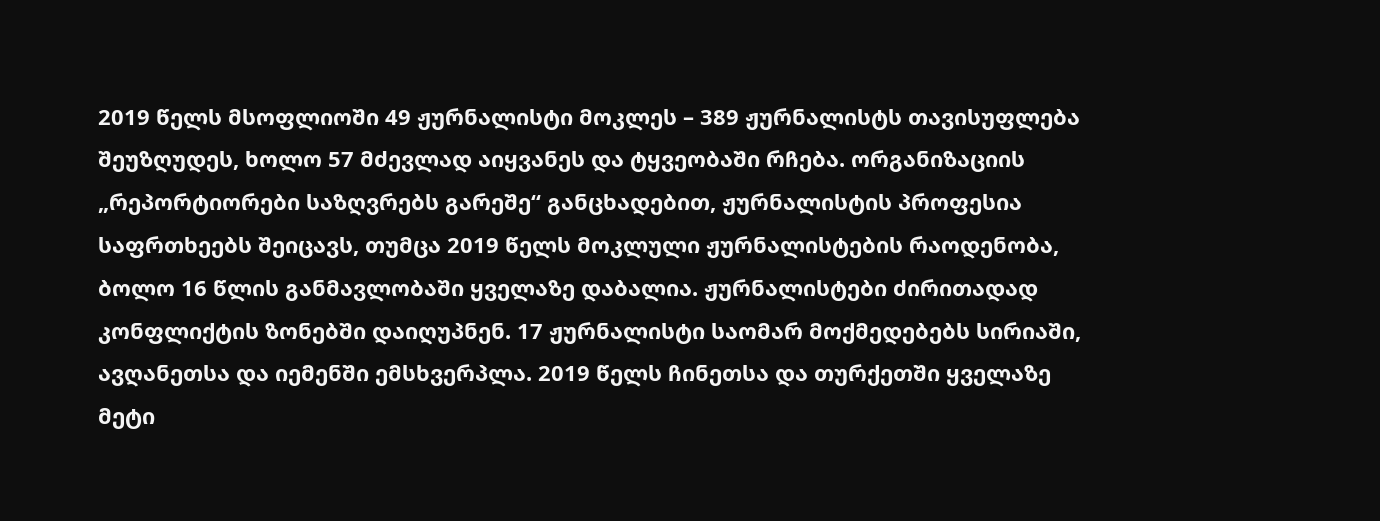2019 წელს მსოფლიოში 49 ჟურნალისტი მოკლეს – 389 ჟურნალისტს თავისუფლება შეუზღუდეს, ხოლო 57 მძევლად აიყვანეს და ტყვეობაში რჩება. ორგანიზაციის „რეპორტიორები საზღვრებს გარეშე“ განცხადებით, ჟურნალისტის პროფესია საფრთხეებს შეიცავს, თუმცა 2019 წელს მოკლული ჟურნალისტების რაოდენობა, ბოლო 16 წლის განმავლობაში ყველაზე დაბალია. ჟურნალისტები ძირითადად კონფლიქტის ზონებში დაიღუპნენ. 17 ჟურნალისტი საომარ მოქმედებებს სირიაში, ავღანეთსა და იემენში ემსხვერპლა. 2019 წელს ჩინეთსა და თურქეთში ყველაზე მეტი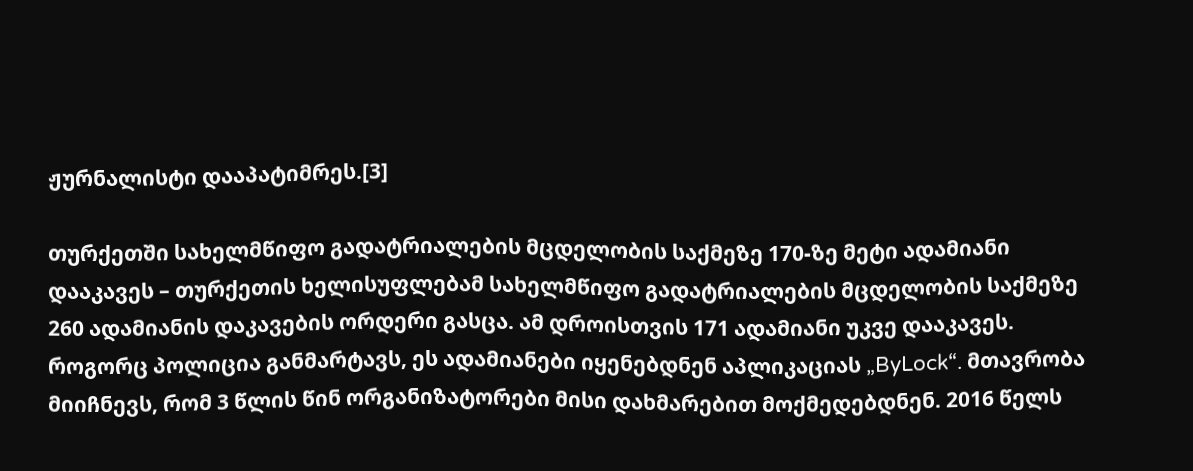ჟურნალისტი დააპატიმრეს.[3]

თურქეთში სახელმწიფო გადატრიალების მცდელობის საქმეზე 170-ზე მეტი ადამიანი დააკავეს – თურქეთის ხელისუფლებამ სახელმწიფო გადატრიალების მცდელობის საქმეზე 260 ადამიანის დაკავების ორდერი გასცა. ამ დროისთვის 171 ადამიანი უკვე დააკავეს. როგორც პოლიცია განმარტავს, ეს ადამიანები იყენებდნენ აპლიკაციას „ByLock“. მთავრობა მიიჩნევს, რომ 3 წლის წინ ორგანიზატორები მისი დახმარებით მოქმედებდნენ. 2016 წელს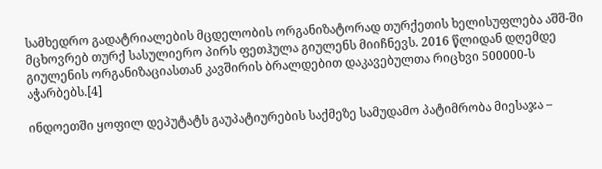სამხედრო გადატრიალების მცდელობის ორგანიზატორად თურქეთის ხელისუფლება აშშ-ში მცხოვრებ თურქ სასულიერო პირს ფეთჰულა გიულენს მიიჩნევს. 2016 წლიდან დღემდე გიულენის ორგანიზაციასთან კავშირის ბრალდებით დაკავებულთა რიცხვი 500000-ს აჭარბებს.[4]

ინდოეთში ყოფილ დეპუტატს გაუპატიურების საქმეზე სამუდამო პატიმრობა მიესაჯა –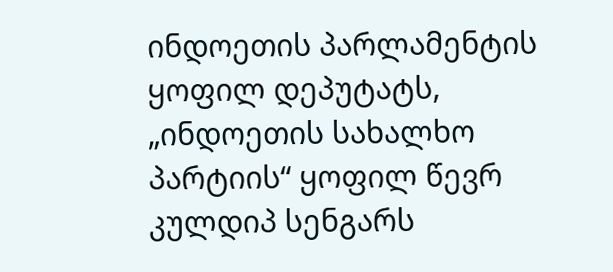ინდოეთის პარლამენტის ყოფილ დეპუტატს, „ინდოეთის სახალხო პარტიის“ ყოფილ წევრ კულდიპ სენგარს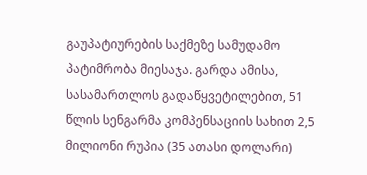გაუპატიურების საქმეზე სამუდამო პატიმრობა მიესაჯა. გარდა ამისა, სასამართლოს გადაწყვეტილებით, 51 წლის სენგარმა კომპენსაციის სახით 2,5 მილიონი რუპია (35 ათასი დოლარი)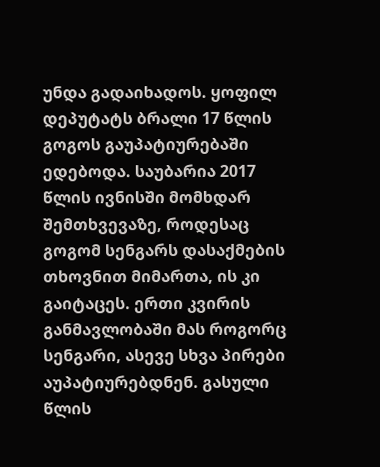უნდა გადაიხადოს. ყოფილ დეპუტატს ბრალი 17 წლის გოგოს გაუპატიურებაში ედებოდა. საუბარია 2017 წლის ივნისში მომხდარ შემთხვევაზე, როდესაც გოგომ სენგარს დასაქმების თხოვნით მიმართა, ის კი გაიტაცეს. ერთი კვირის განმავლობაში მას როგორც სენგარი, ასევე სხვა პირები აუპატიურებდნენ. გასული წლის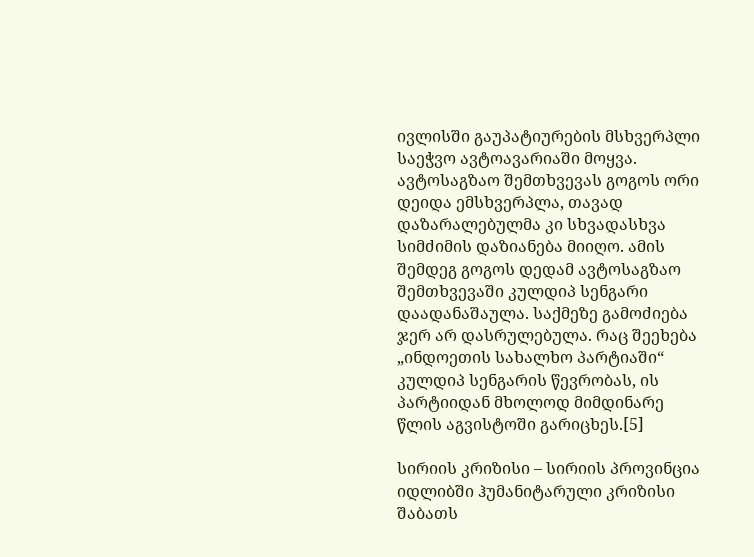ივლისში გაუპატიურების მსხვერპლი საეჭვო ავტოავარიაში მოყვა. ავტოსაგზაო შემთხვევას გოგოს ორი დეიდა ემსხვერპლა, თავად დაზარალებულმა კი სხვადასხვა სიმძიმის დაზიანება მიიღო. ამის შემდეგ გოგოს დედამ ავტოსაგზაო შემთხვევაში კულდიპ სენგარი დაადანაშაულა. საქმეზე გამოძიება ჯერ არ დასრულებულა. რაც შეეხება „ინდოეთის სახალხო პარტიაში“ კულდიპ სენგარის წევრობას, ის პარტიიდან მხოლოდ მიმდინარე წლის აგვისტოში გარიცხეს.[5]

სირიის კრიზისი – სირიის პროვინცია იდლიბში ჰუმანიტარული კრიზისი შაბათს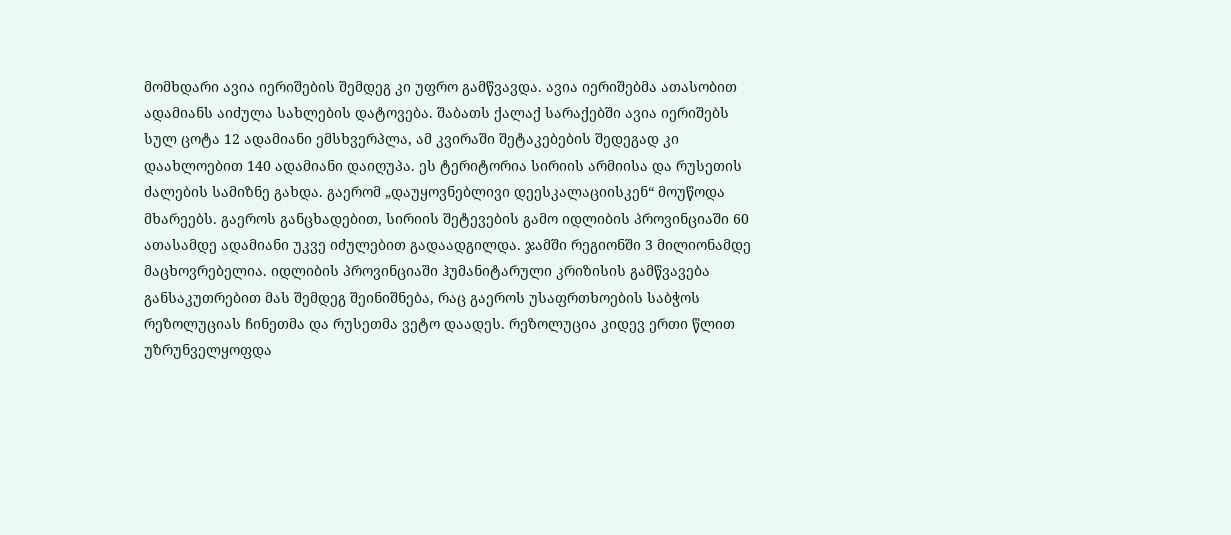მომხდარი ავია იერიშების შემდეგ კი უფრო გამწვავდა. ავია იერიშებმა ათასობით ადამიანს აიძულა სახლების დატოვება. შაბათს ქალაქ სარაქებში ავია იერიშებს სულ ცოტა 12 ადამიანი ემსხვერპლა, ამ კვირაში შეტაკებების შედეგად კი დაახლოებით 140 ადამიანი დაიღუპა. ეს ტერიტორია სირიის არმიისა და რუსეთის ძალების სამიზნე გახდა. გაერომ „დაუყოვნებლივი დეესკალაციისკენ“ მოუწოდა მხარეებს. გაეროს განცხადებით, სირიის შეტევების გამო იდლიბის პროვინციაში 60 ათასამდე ადამიანი უკვე იძულებით გადაადგილდა. ჯამში რეგიონში 3 მილიონამდე მაცხოვრებელია. იდლიბის პროვინციაში ჰუმანიტარული კრიზისის გამწვავება განსაკუთრებით მას შემდეგ შეინიშნება, რაც გაეროს უსაფრთხოების საბჭოს რეზოლუციას ჩინეთმა და რუსეთმა ვეტო დაადეს. რეზოლუცია კიდევ ერთი წლით უზრუნველყოფდა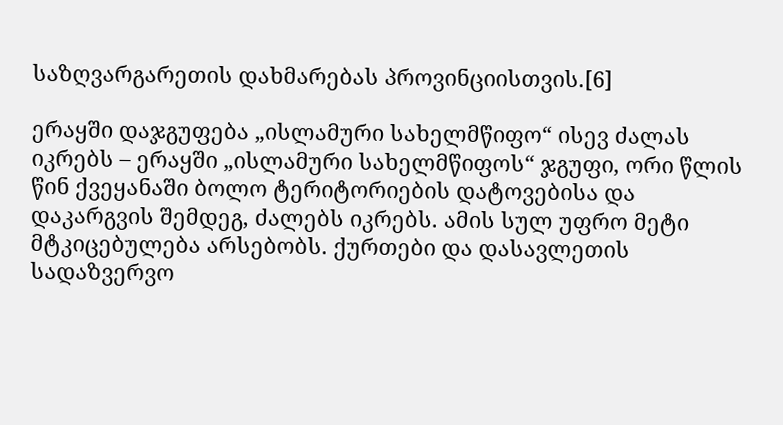საზღვარგარეთის დახმარებას პროვინციისთვის.[6]

ერაყში დაჯგუფება „ისლამური სახელმწიფო“ ისევ ძალას იკრებს – ერაყში „ისლამური სახელმწიფოს“ ჯგუფი, ორი წლის წინ ქვეყანაში ბოლო ტერიტორიების დატოვებისა და დაკარგვის შემდეგ, ძალებს იკრებს. ამის სულ უფრო მეტი მტკიცებულება არსებობს. ქურთები და დასავლეთის სადაზვერვო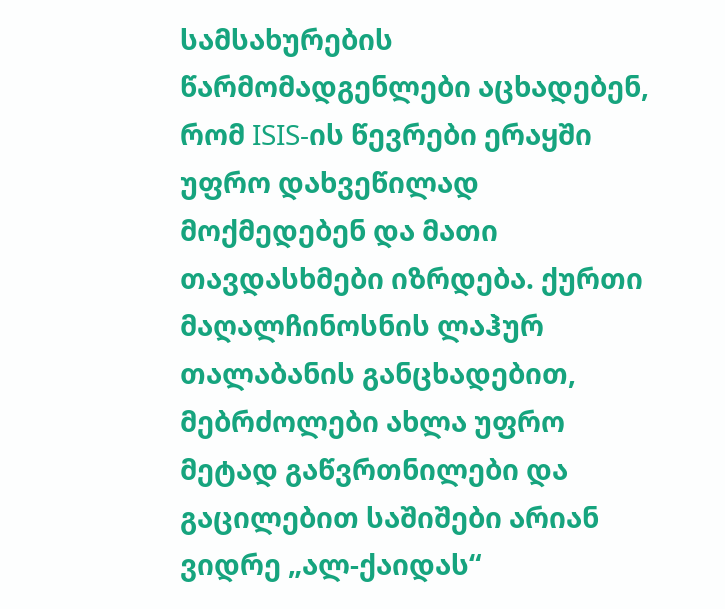სამსახურების წარმომადგენლები აცხადებენ, რომ ISIS-ის წევრები ერაყში უფრო დახვეწილად მოქმედებენ და მათი თავდასხმები იზრდება. ქურთი მაღალჩინოსნის ლაჰურ თალაბანის განცხადებით, მებრძოლები ახლა უფრო მეტად გაწვრთნილები და გაცილებით საშიშები არიან ვიდრე „ალ-ქაიდას“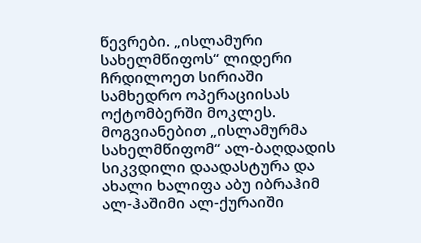წევრები. „ისლამური სახელმწიფოს“ ლიდერი ჩრდილოეთ სირიაში სამხედრო ოპერაციისას ოქტომბერში მოკლეს. მოგვიანებით „ისლამურმა სახელმწიფომ“ ალ-ბაღდადის სიკვდილი დაადასტურა და ახალი ხალიფა აბუ იბრაჰიმ ალ-ჰაშიმი ალ-ქურაიში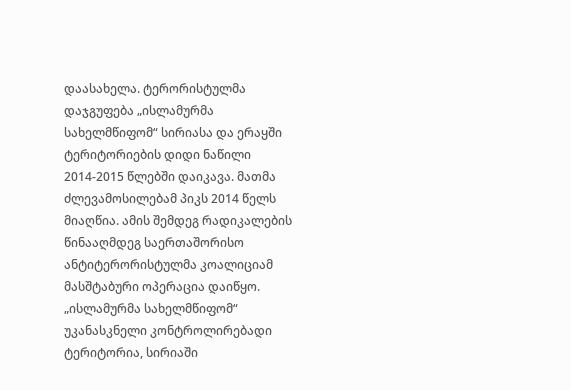დაასახელა. ტერორისტულმა დაჯგუფება „ისლამურმა სახელმწიფომ“ სირიასა და ერაყში ტერიტორიების დიდი ნაწილი 2014-2015 წლებში დაიკავა. მათმა ძლევამოსილებამ პიკს 2014 წელს მიაღწია. ამის შემდეგ რადიკალების წინააღმდეგ საერთაშორისო ანტიტერორისტულმა კოალიციამ მასშტაბური ოპერაცია დაიწყო. „ისლამურმა სახელმწიფომ“ უკანასკნელი კონტროლირებადი ტერიტორია, სირიაში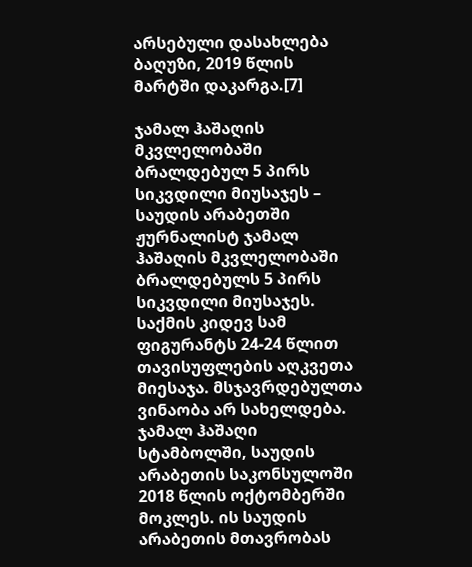არსებული დასახლება ბაღუზი, 2019 წლის მარტში დაკარგა.[7]

ჯამალ ჰაშაღის მკვლელობაში ბრალდებულ 5 პირს სიკვდილი მიუსაჯეს – საუდის არაბეთში ჟურნალისტ ჯამალ ჰაშაღის მკვლელობაში ბრალდებულს 5 პირს სიკვდილი მიუსაჯეს. საქმის კიდევ სამ ფიგურანტს 24-24 წლით თავისუფლების აღკვეთა მიესაჯა. მსჯავრდებულთა ვინაობა არ სახელდება. ჯამალ ჰაშაღი სტამბოლში, საუდის არაბეთის საკონსულოში 2018 წლის ოქტომბერში მოკლეს. ის საუდის არაბეთის მთავრობას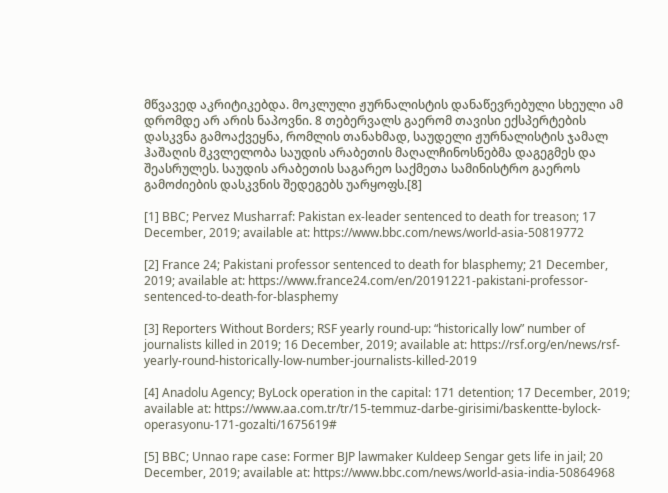მწვავედ აკრიტიკებდა. მოკლული ჟურნალისტის დანაწევრებული სხეული ამ დრომდე არ არის ნაპოვნი. 8 თებერვალს გაერომ თავისი ექსპერტების დასკვნა გამოაქვეყნა, რომლის თანახმად, საუდელი ჟურნალისტის ჯამალ ჰაშაღის მკვლელობა საუდის არაბეთის მაღალჩინოსნებმა დაგეგმეს და შეასრულეს. საუდის არაბეთის საგარეო საქმეთა სამინისტრო გაეროს გამოძიების დასკვნის შედეგებს უარყოფს.[8]

[1] BBC; Pervez Musharraf: Pakistan ex-leader sentenced to death for treason; 17 December, 2019; available at: https://www.bbc.com/news/world-asia-50819772

[2] France 24; Pakistani professor sentenced to death for blasphemy; 21 December, 2019; available at: https://www.france24.com/en/20191221-pakistani-professor-sentenced-to-death-for-blasphemy

[3] Reporters Without Borders; RSF yearly round-up: “historically low” number of journalists killed in 2019; 16 December, 2019; available at: https://rsf.org/en/news/rsf-yearly-round-historically-low-number-journalists-killed-2019

[4] Anadolu Agency; ByLock operation in the capital: 171 detention; 17 December, 2019; available at: https://www.aa.com.tr/tr/15-temmuz-darbe-girisimi/baskentte-bylock-operasyonu-171-gozalti/1675619#

[5] BBC; Unnao rape case: Former BJP lawmaker Kuldeep Sengar gets life in jail; 20 December, 2019; available at: https://www.bbc.com/news/world-asia-india-50864968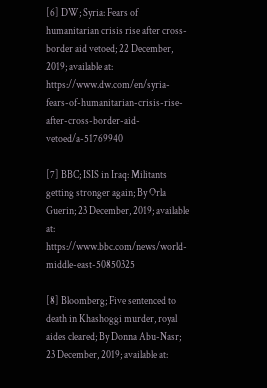[6] DW; Syria: Fears of humanitarian crisis rise after cross-border aid vetoed; 22 December, 2019; available at: https://www.dw.com/en/syria-fears-of-humanitarian-crisis-rise-after-cross-border-aid-vetoed/a-51769940

[7] BBC; ISIS in Iraq: Militants getting stronger again; By Orla Guerin; 23 December, 2019; available at: https://www.bbc.com/news/world-middle-east-50850325

[8] Bloomberg; Five sentenced to death in Khashoggi murder, royal aides cleared; By Donna Abu-Nasr; 23 December, 2019; available at: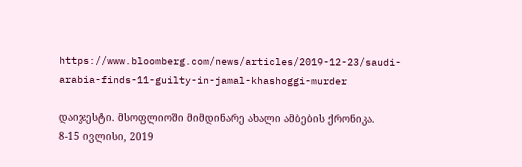https://www.bloomberg.com/news/articles/2019-12-23/saudi-arabia-finds-11-guilty-in-jamal-khashoggi-murder

დაიჯესტი. მსოფლიოში მიმდინარე ახალი ამბების ქრონიკა. 8-15 ივლისი, 2019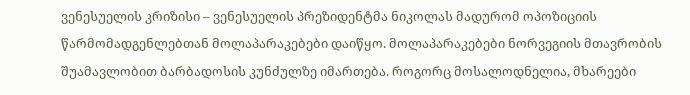ვენესუელის კრიზისი – ვენესუელის პრეზიდენტმა ნიკოლას მადურომ ოპოზიციის წარმომადგენლებთან მოლაპარაკებები დაიწყო. მოლაპარაკებები ნორვეგიის მთავრობის შუამავლობით ბარბადოსის კუნძულზე იმართება. როგორც მოსალოდნელია, მხარეები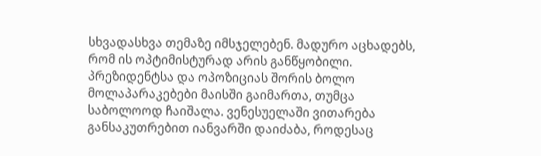სხვადასხვა თემაზე იმსჯელებენ. მადურო აცხადებს, რომ ის ოპტიმისტურად არის განწყობილი. პრეზიდენტსა და ოპოზიციას შორის ბოლო მოლაპარაკებები მაისში გაიმართა, თუმცა საბოლოოდ ჩაიშალა. ვენესუელაში ვითარება განსაკუთრებით იანვარში დაიძაბა, როდესაც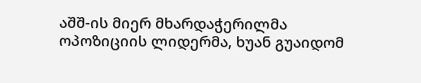აშშ-ის მიერ მხარდაჭერილმა ოპოზიციის ლიდერმა, ხუან გუაიდომ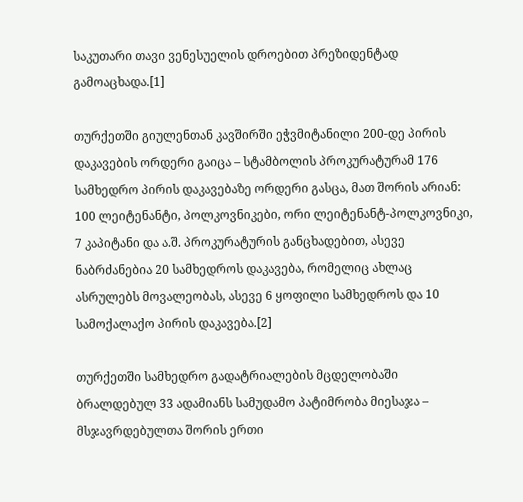საკუთარი თავი ვენესუელის დროებით პრეზიდენტად გამოაცხადა.[1]

თურქეთში გიულენთან კავშირში ეჭვმიტანილი 200-დე პირის დაკავების ორდერი გაიცა – სტამბოლის პროკურატურამ 176 სამხედრო პირის დაკავებაზე ორდერი გასცა, მათ შორის არიან: 100 ლეიტენანტი, პოლკოვნიკები, ორი ლეიტენანტ-პოლკოვნიკი, 7 კაპიტანი და ა.შ. პროკურატურის განცხადებით, ასევე ნაბრძანებია 20 სამხედროს დაკავება, რომელიც ახლაც ასრულებს მოვალეობას, ასევე 6 ყოფილი სამხედროს და 10 სამოქალაქო პირის დაკავება.[2]

თურქეთში სამხედრო გადატრიალების მცდელობაში ბრალდებულ 33 ადამიანს სამუდამო პატიმრობა მიესაჯა – მსჯავრდებულთა შორის ერთი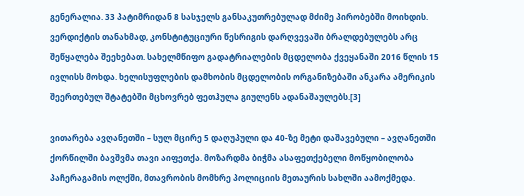გენერალია. 33 პატიმრიდან 8 სასჯელს განსაკუთრებულად მძიმე პირობებში მოიხდის. ვერდიქტის თანახმად, კონსტიტუციური წესრიგის დარღვევაში ბრალდებულებს არც შეწყალება შეეხებათ. სახელმწიფო გადატრიალების მცდელობა ქვეყანაში 2016 წლის 15 ივლისს მოხდა. ხელისუფლების დამხობის მცდელობის ორგანიზებაში ანკარა ამერიკის შეერთებულ შტატებში მცხოვრებ ფეთჰულა გიულენს ადანაშაულებს.[3]

ვითარება ავღანეთში – სულ მცირე 5 დაღუპული და 40-ზე მეტი დაშავებული – ავღანეთში ქორწილში ბავშვმა თავი აიფეთქა. მოზარდმა ბიჭმა ასაფეთქებელი მოწყობილობა პაჩერაგამის ოლქში, მთავრობის მომხრე პოლიციის მეთაურის სახლში აამოქმედა.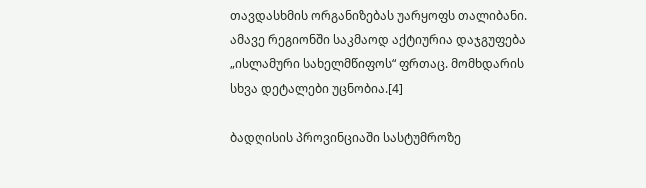თავდასხმის ორგანიზებას უარყოფს თალიბანი. ამავე რეგიონში საკმაოდ აქტიურია დაჯგუფება „ისლამური სახელმწიფოს“ ფრთაც. მომხდარის სხვა დეტალები უცნობია.[4]

ბადღისის პროვინციაში სასტუმროზე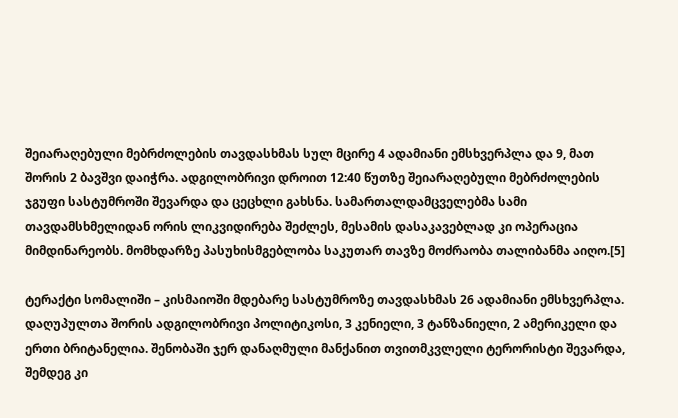შეიარაღებული მებრძოლების თავდასხმას სულ მცირე 4 ადამიანი ემსხვერპლა და 9, მათ შორის 2 ბავშვი დაიჭრა. ადგილობრივი დროით 12:40 წუთზე შეიარაღებული მებრძოლების ჯგუფი სასტუმროში შევარდა და ცეცხლი გახსნა. სამართალდამცველებმა სამი თავდამსხმელიდან ორის ლიკვიდირება შეძლეს, მესამის დასაკავებლად კი ოპერაცია მიმდინარეობს. მომხდარზე პასუხისმგებლობა საკუთარ თავზე მოძრაობა თალიბანმა აიღო.[5]

ტერაქტი სომალიში – კისმაიოში მდებარე სასტუმროზე თავდასხმას 26 ადამიანი ემსხვერპლა. დაღუპულთა შორის ადგილობრივი პოლიტიკოსი, 3 კენიელი, 3 ტანზანიელი, 2 ამერიკელი და ერთი ბრიტანელია. შენობაში ჯერ დანაღმული მანქანით თვითმკვლელი ტერორისტი შევარდა, შემდეგ კი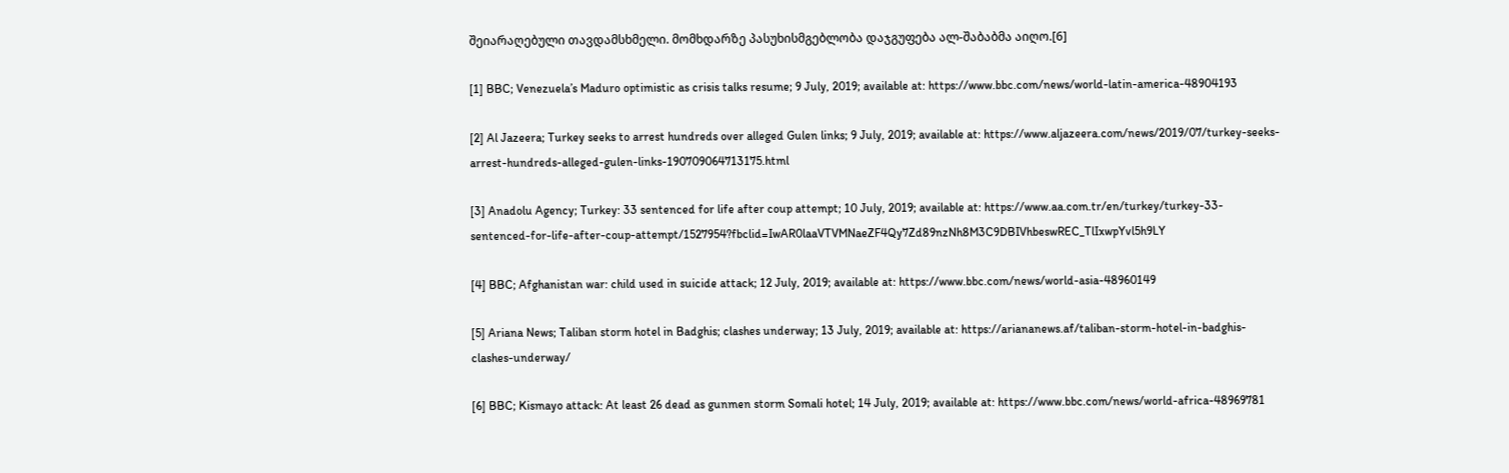შეიარაღებული თავდამსხმელი. მომხდარზე პასუხისმგებლობა დაჯგუფება ალ-შაბაბმა აიღო.[6]

[1] BBC; Venezuela’s Maduro optimistic as crisis talks resume; 9 July, 2019; available at: https://www.bbc.com/news/world-latin-america-48904193

[2] Al Jazeera; Turkey seeks to arrest hundreds over alleged Gulen links; 9 July, 2019; available at: https://www.aljazeera.com/news/2019/07/turkey-seeks-arrest-hundreds-alleged-gulen-links-190709064713175.html

[3] Anadolu Agency; Turkey: 33 sentenced for life after coup attempt; 10 July, 2019; available at: https://www.aa.com.tr/en/turkey/turkey-33-sentenced-for-life-after-coup-attempt/1527954?fbclid=IwAR0laaVTVMNaeZF4Qy7Zd89nzNh8M3C9DBIVhbeswREC_TlIxwpYvl5h9LY

[4] BBC; Afghanistan war: child used in suicide attack; 12 July, 2019; available at: https://www.bbc.com/news/world-asia-48960149

[5] Ariana News; Taliban storm hotel in Badghis; clashes underway; 13 July, 2019; available at: https://ariananews.af/taliban-storm-hotel-in-badghis-clashes-underway/

[6] BBC; Kismayo attack: At least 26 dead as gunmen storm Somali hotel; 14 July, 2019; available at: https://www.bbc.com/news/world-africa-48969781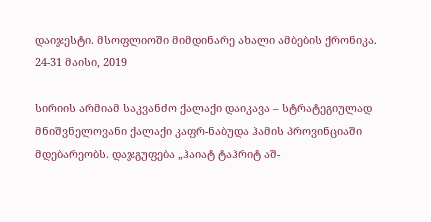დაიჯესტი. მსოფლიოში მიმდინარე ახალი ამბების ქრონიკა. 24-31 მაისი, 2019

სირიის არმიამ საკვანძო ქალაქი დაიკავა – სტრატეგიულად მნიშვნელოვანი ქალაქი კაფრ-ნაბუდა ჰამის პროვინციაში მდებარეობს. დაჯგუფება „ჰაიატ ტაჰრიტ აშ-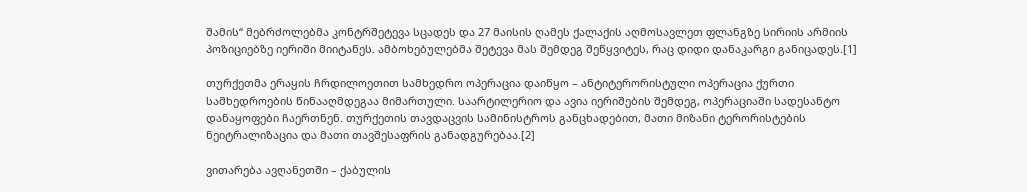შამის“ მებრძოლებმა კონტრშეტევა სცადეს და 27 მაისის ღამეს ქალაქის აღმოსავლეთ ფლანგზე სირიის არმიის პოზიციებზე იერიში მიიტანეს. ამბოხებულებმა შეტევა მას შემდეგ შეწყვიტეს, რაც დიდი დანაკარგი განიცადეს.[1]

თურქეთმა ერაყის ჩრდილოეთით სამხედრო ოპერაცია დაიწყო – ანტიტერორისტული ოპერაცია ქურთი სამხედროების წინააღმდეგაა მიმართული. საარტილერიო და ავია იერიშების შემდეგ, ოპერაციაში სადესანტო დანაყოფები ჩაერთნენ. თურქეთის თავდაცვის სამინისტროს განცხადებით, მათი მიზანი ტერორისტების ნეიტრალიზაცია და მათი თავშესაფრის განადგურებაა.[2]

ვითარება ავღანეთში – ქაბულის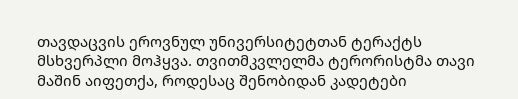თავდაცვის ეროვნულ უნივერსიტეტთან ტერაქტს მსხვერპლი მოჰყვა. თვითმკვლელმა ტერორისტმა თავი მაშინ აიფეთქა, როდესაც შენობიდან კადეტები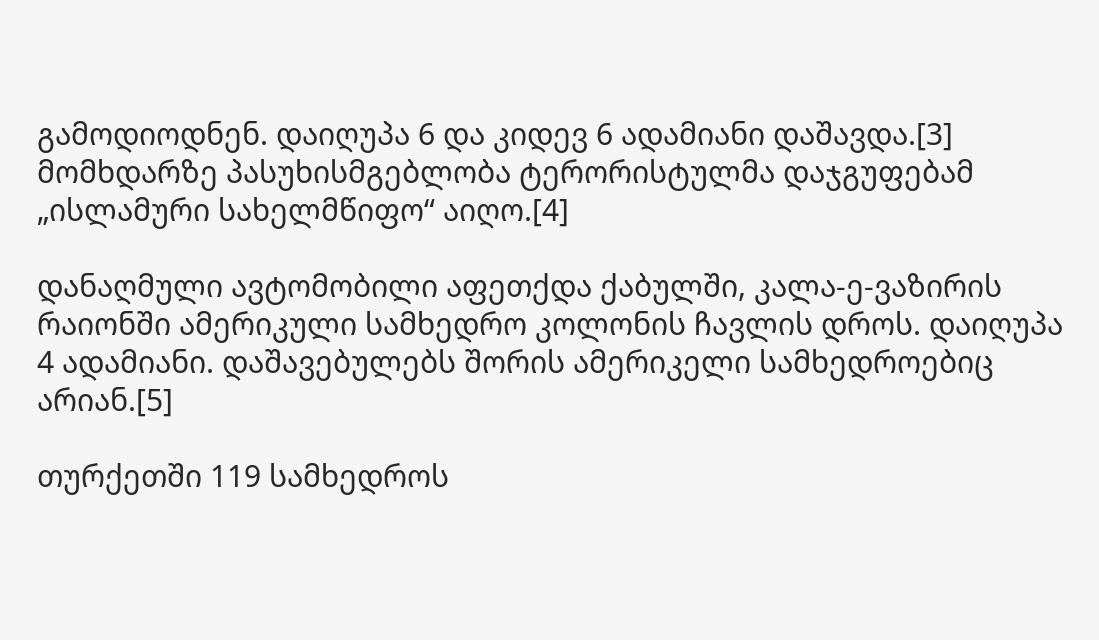გამოდიოდნენ. დაიღუპა 6 და კიდევ 6 ადამიანი დაშავდა.[3] მომხდარზე პასუხისმგებლობა ტერორისტულმა დაჯგუფებამ „ისლამური სახელმწიფო“ აიღო.[4]

დანაღმული ავტომობილი აფეთქდა ქაბულში, კალა-ე-ვაზირის რაიონში ამერიკული სამხედრო კოლონის ჩავლის დროს. დაიღუპა 4 ადამიანი. დაშავებულებს შორის ამერიკელი სამხედროებიც არიან.[5]

თურქეთში 119 სამხედროს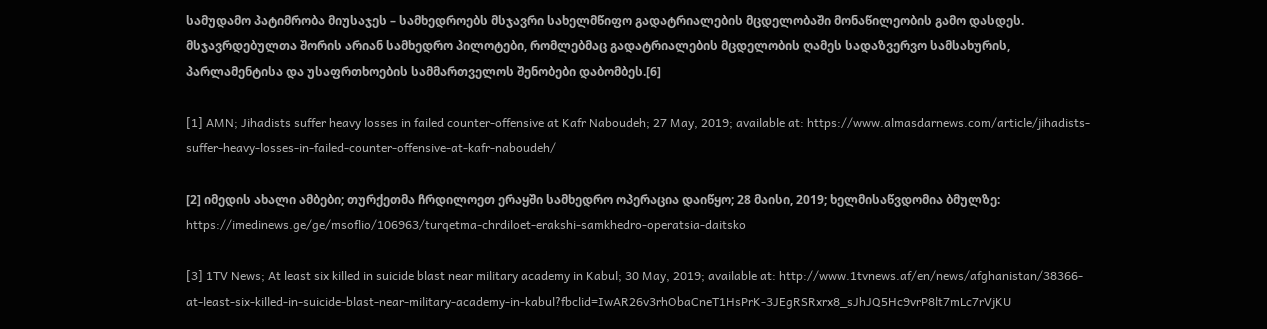სამუდამო პატიმრობა მიუსაჯეს – სამხედროებს მსჯავრი სახელმწიფო გადატრიალების მცდელობაში მონაწილეობის გამო დასდეს. მსჯავრდებულთა შორის არიან სამხედრო პილოტები, რომლებმაც გადატრიალების მცდელობის ღამეს სადაზვერვო სამსახურის, პარლამენტისა და უსაფრთხოების სამმართველოს შენობები დაბომბეს.[6]

[1] AMN; Jihadists suffer heavy losses in failed counter-offensive at Kafr Naboudeh; 27 May, 2019; available at: https://www.almasdarnews.com/article/jihadists-suffer-heavy-losses-in-failed-counter-offensive-at-kafr-naboudeh/

[2] იმედის ახალი ამბები; თურქეთმა ჩრდილოეთ ერაყში სამხედრო ოპერაცია დაიწყო; 28 მაისი, 2019; ხელმისაწვდომია ბმულზე: https://imedinews.ge/ge/msoflio/106963/turqetma-chrdiloet-erakshi-samkhedro-operatsia-daitsko

[3] 1TV News; At least six killed in suicide blast near military academy in Kabul; 30 May, 2019; available at: http://www.1tvnews.af/en/news/afghanistan/38366-at-least-six-killed-in-suicide-blast-near-military-academy-in-kabul?fbclid=IwAR26v3rhObaCneT1HsPrK-3JEgRSRxrx8_sJhJQ5Hc9vrP8lt7mLc7rVjKU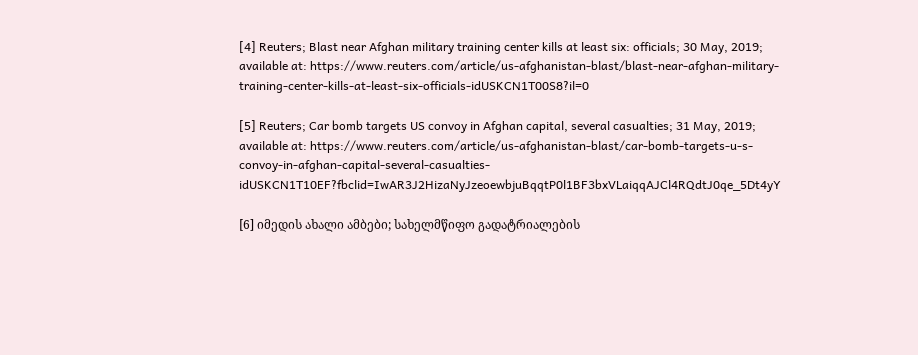[4] Reuters; Blast near Afghan military training center kills at least six: officials; 30 May, 2019; available at: https://www.reuters.com/article/us-afghanistan-blast/blast-near-afghan-military-training-center-kills-at-least-six-officials-idUSKCN1T00S8?il=0

[5] Reuters; Car bomb targets US convoy in Afghan capital, several casualties; 31 May, 2019; available at: https://www.reuters.com/article/us-afghanistan-blast/car-bomb-targets-u-s-convoy-in-afghan-capital-several-casualties-idUSKCN1T10EF?fbclid=IwAR3J2HizaNyJzeoewbjuBqqtP0l1BF3bxVLaiqqAJCl4RQdtJ0qe_5Dt4yY

[6] იმედის ახალი ამბები; სახელმწიფო გადატრიალების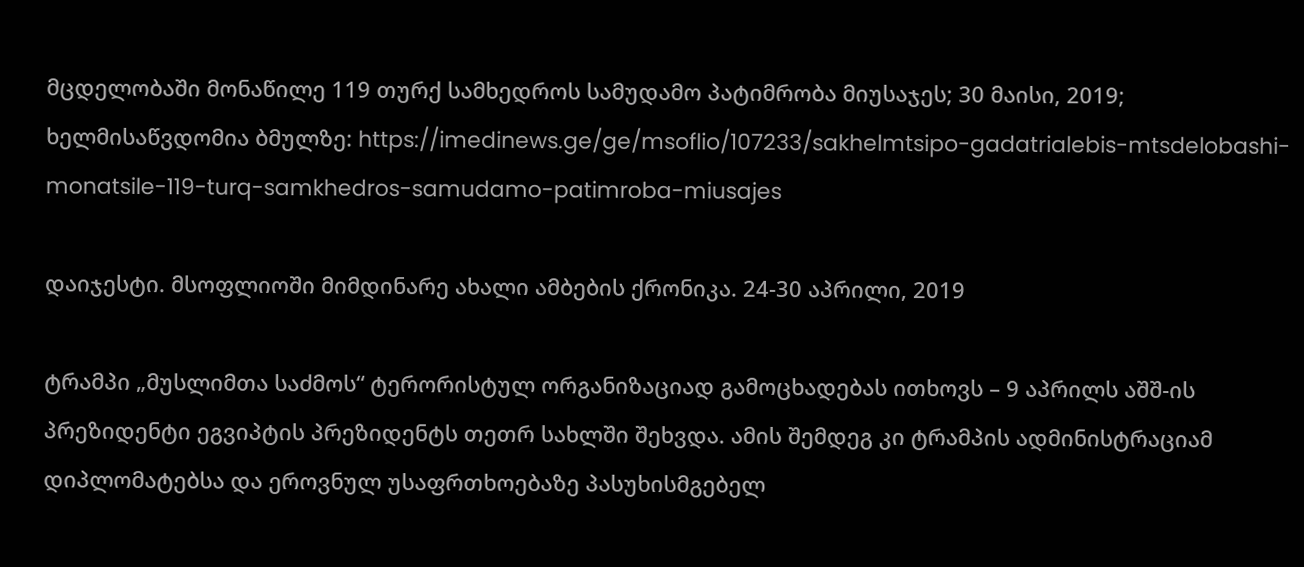მცდელობაში მონაწილე 119 თურქ სამხედროს სამუდამო პატიმრობა მიუსაჯეს; 30 მაისი, 2019; ხელმისაწვდომია ბმულზე: https://imedinews.ge/ge/msoflio/107233/sakhelmtsipo-gadatrialebis-mtsdelobashi-monatsile-119-turq-samkhedros-samudamo-patimroba-miusajes

დაიჯესტი. მსოფლიოში მიმდინარე ახალი ამბების ქრონიკა. 24-30 აპრილი, 2019

ტრამპი „მუსლიმთა საძმოს“ ტერორისტულ ორგანიზაციად გამოცხადებას ითხოვს – 9 აპრილს აშშ-ის პრეზიდენტი ეგვიპტის პრეზიდენტს თეთრ სახლში შეხვდა. ამის შემდეგ კი ტრამპის ადმინისტრაციამ დიპლომატებსა და ეროვნულ უსაფრთხოებაზე პასუხისმგებელ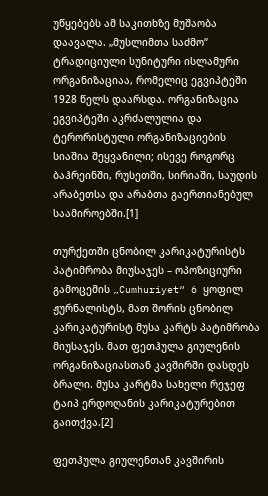უწყებებს ამ საკითხზე მუშაობა დაავალა. „მუსლიმთა საძმო“ ტრადიციული სუნიტური ისლამური ორგანიზაციაა, რომელიც ეგვიპტეში 1928 წელს დაარსდა. ორგანიზაცია ეგვიპტეში აკრძალულია და ტერორისტული ორგანიზაციების სიაშია შეყვანილი; ისევე როგორც ბაჰრეინში, რუსეთში, სირიაში, საუდის არაბეთსა და არაბთა გაერთიანებულ საამიროებში.[1]

თურქეთში ცნობილ კარიკატურისტს პატიმრობა მიუსაჯეს – ოპოზიციური გამოცემის „Cumhuriyet“ 6 ყოფილ ჟურნალისტს, მათ შორის ცნობილ კარიკატურისტ მუსა კარტს პატიმრობა მიუსაჯეს. მათ ფეთჰულა გიულენის ორგანიზაციასთან კავშირში დასდეს ბრალი. მუსა კარტმა სახელი რეჯეფ ტაიპ ერდოღანის კარიკატურებით გაითქვა.[2]

ფეთჰულა გიულენთან კავშირის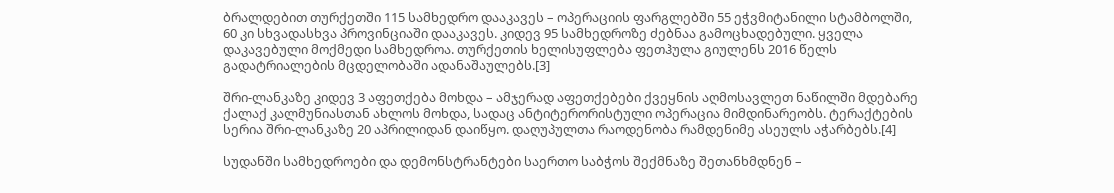ბრალდებით თურქეთში 115 სამხედრო დააკავეს – ოპერაციის ფარგლებში 55 ეჭვმიტანილი სტამბოლში, 60 კი სხვადასხვა პროვინციაში დააკავეს. კიდევ 95 სამხედროზე ძებნაა გამოცხადებული. ყველა დაკავებული მოქმედი სამხედროა. თურქეთის ხელისუფლება ფეთჰულა გიულენს 2016 წელს გადატრიალების მცდელობაში ადანაშაულებს.[3]

შრი-ლანკაზე კიდევ 3 აფეთქება მოხდა – ამჯერად აფეთქებები ქვეყნის აღმოსავლეთ ნაწილში მდებარე ქალაქ კალმუნიასთან ახლოს მოხდა, სადაც ანტიტერორისტული ოპერაცია მიმდინარეობს. ტერაქტების სერია შრი-ლანკაზე 20 აპრილიდან დაიწყო. დაღუპულთა რაოდენობა რამდენიმე ასეულს აჭარბებს.[4]

სუდანში სამხედროები და დემონსტრანტები საერთო საბჭოს შექმნაზე შეთანხმდნენ –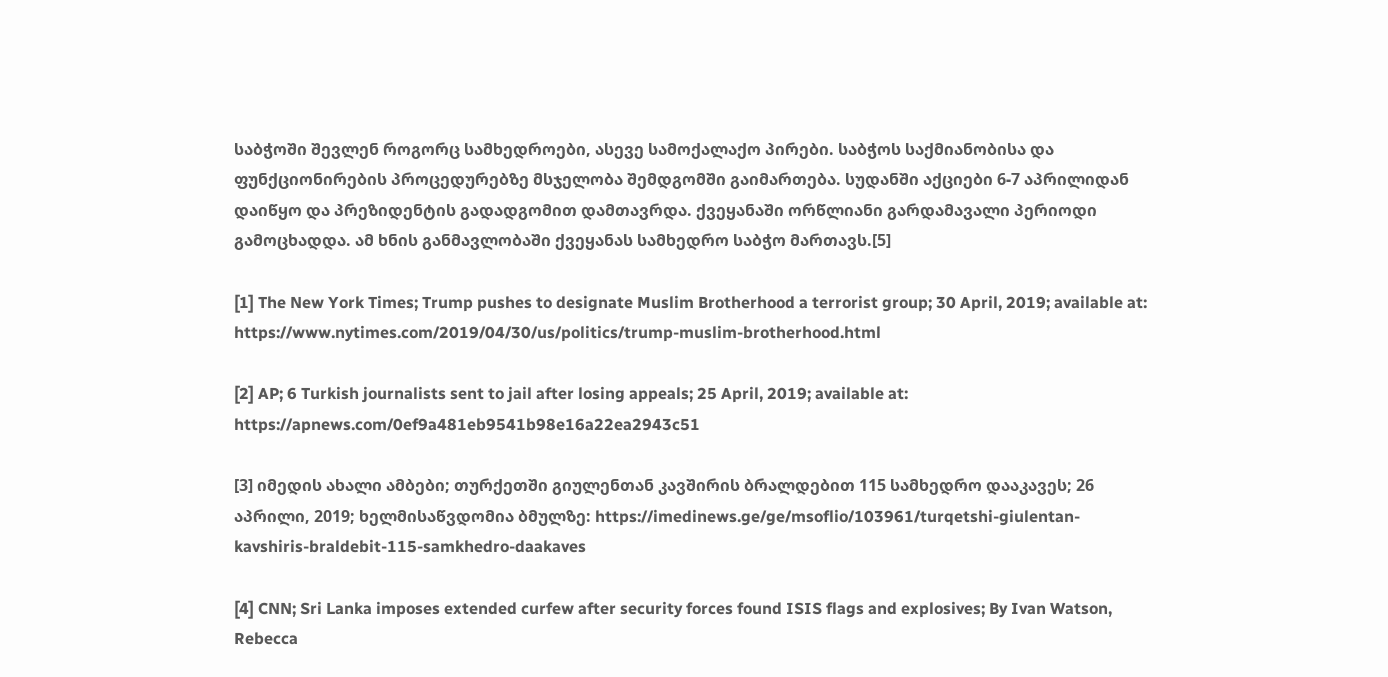საბჭოში შევლენ როგორც სამხედროები, ასევე სამოქალაქო პირები. საბჭოს საქმიანობისა და ფუნქციონირების პროცედურებზე მსჯელობა შემდგომში გაიმართება. სუდანში აქციები 6-7 აპრილიდან დაიწყო და პრეზიდენტის გადადგომით დამთავრდა. ქვეყანაში ორწლიანი გარდამავალი პერიოდი გამოცხადდა. ამ ხნის განმავლობაში ქვეყანას სამხედრო საბჭო მართავს.[5]

[1] The New York Times; Trump pushes to designate Muslim Brotherhood a terrorist group; 30 April, 2019; available at: https://www.nytimes.com/2019/04/30/us/politics/trump-muslim-brotherhood.html

[2] AP; 6 Turkish journalists sent to jail after losing appeals; 25 April, 2019; available at: https://apnews.com/0ef9a481eb9541b98e16a22ea2943c51

[3] იმედის ახალი ამბები; თურქეთში გიულენთან კავშირის ბრალდებით 115 სამხედრო დააკავეს; 26 აპრილი, 2019; ხელმისაწვდომია ბმულზე: https://imedinews.ge/ge/msoflio/103961/turqetshi-giulentan-kavshiris-braldebit-115-samkhedro-daakaves

[4] CNN; Sri Lanka imposes extended curfew after security forces found ISIS flags and explosives; By Ivan Watson, Rebecca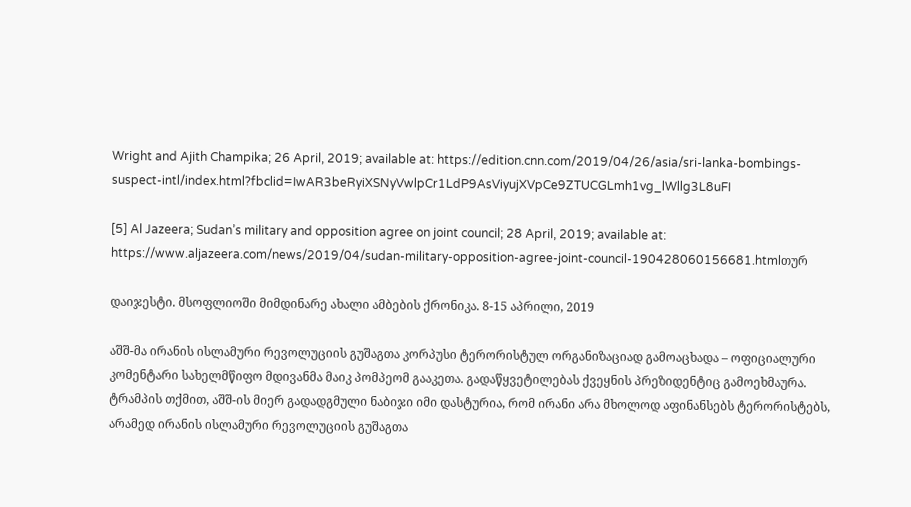Wright and Ajith Champika; 26 April, 2019; available at: https://edition.cnn.com/2019/04/26/asia/sri-lanka-bombings-suspect-intl/index.html?fbclid=IwAR3beRyiXSNyVwlpCr1LdP9AsViyujXVpCe9ZTUCGLmh1vg_lWllg3L8uFI

[5] Al Jazeera; Sudan’s military and opposition agree on joint council; 28 April, 2019; available at: https://www.aljazeera.com/news/2019/04/sudan-military-opposition-agree-joint-council-190428060156681.htmlთურ

დაიჯესტი. მსოფლიოში მიმდინარე ახალი ამბების ქრონიკა. 8-15 აპრილი, 2019

აშშ-მა ირანის ისლამური რევოლუციის გუშაგთა კორპუსი ტერორისტულ ორგანიზაციად გამოაცხადა – ოფიციალური კომენტარი სახელმწიფო მდივანმა მაიკ პომპეომ გააკეთა. გადაწყვეტილებას ქვეყნის პრეზიდენტიც გამოეხმაურა. ტრამპის თქმით, აშშ-ის მიერ გადადგმული ნაბიჯი იმი დასტურია, რომ ირანი არა მხოლოდ აფინანსებს ტერორისტებს, არამედ ირანის ისლამური რევოლუციის გუშაგთა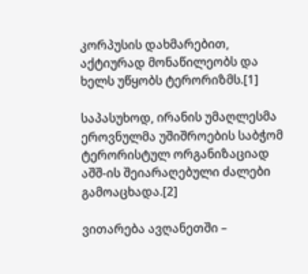კორპუსის დახმარებით, აქტიურად მონაწილეობს და ხელს უწყობს ტერორიზმს.[1]

საპასუხოდ, ირანის უმაღლესმა ეროვნულმა უშიშროების საბჭომ ტერორისტულ ორგანიზაციად აშშ-ის შეიარაღებული ძალები გამოაცხადა.[2]

ვითარება ავღანეთში –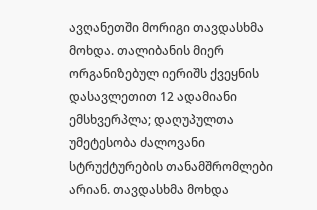ავღანეთში მორიგი თავდასხმა მოხდა. თალიბანის მიერ ორგანიზებულ იერიშს ქვეყნის დასავლეთით 12 ადამიანი ემსხვერპლა; დაღუპულთა უმეტესობა ძალოვანი სტრუქტურების თანამშრომლები არიან. თავდასხმა მოხდა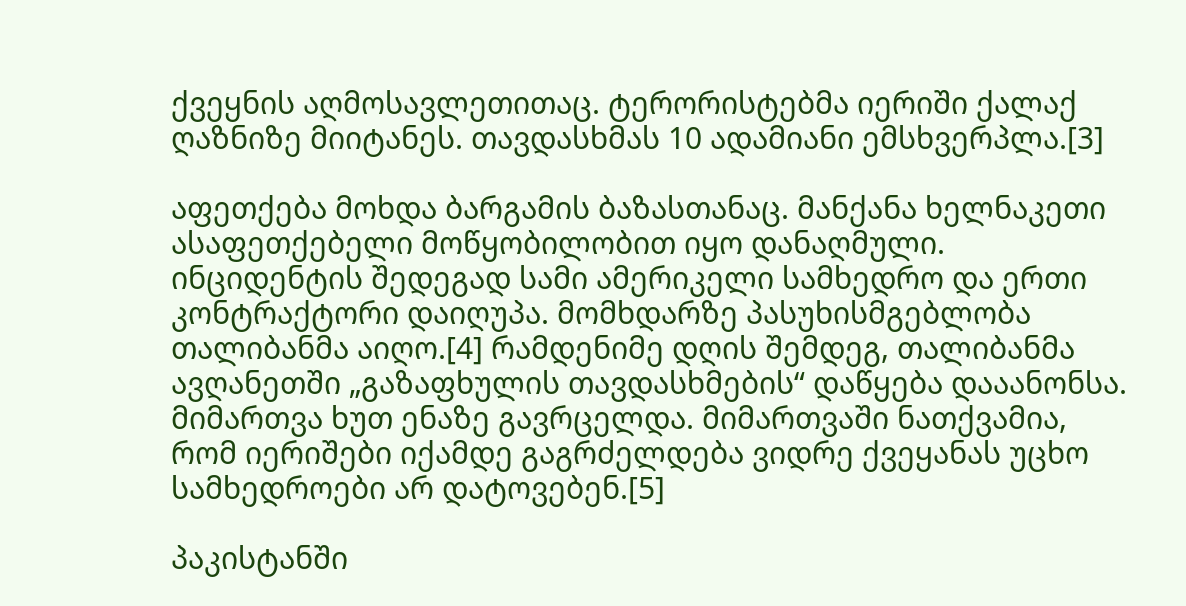ქვეყნის აღმოსავლეთითაც. ტერორისტებმა იერიში ქალაქ ღაზნიზე მიიტანეს. თავდასხმას 10 ადამიანი ემსხვერპლა.[3]

აფეთქება მოხდა ბარგამის ბაზასთანაც. მანქანა ხელნაკეთი ასაფეთქებელი მოწყობილობით იყო დანაღმული. ინციდენტის შედეგად სამი ამერიკელი სამხედრო და ერთი კონტრაქტორი დაიღუპა. მომხდარზე პასუხისმგებლობა თალიბანმა აიღო.[4] რამდენიმე დღის შემდეგ, თალიბანმა ავღანეთში „გაზაფხულის თავდასხმების“ დაწყება დააანონსა. მიმართვა ხუთ ენაზე გავრცელდა. მიმართვაში ნათქვამია, რომ იერიშები იქამდე გაგრძელდება ვიდრე ქვეყანას უცხო სამხედროები არ დატოვებენ.[5]

პაკისტანში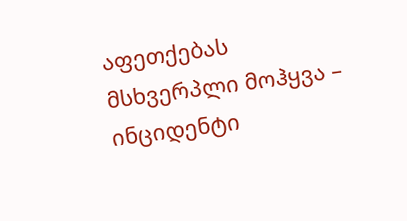აფეთქებას მსხვერპლი მოჰყვა – ინციდენტი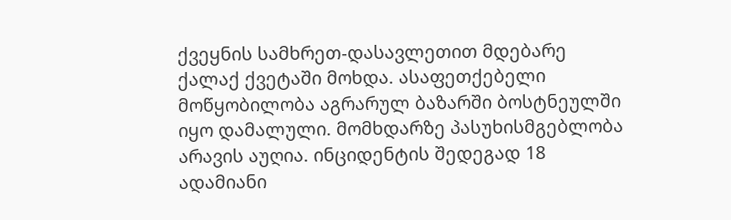ქვეყნის სამხრეთ-დასავლეთით მდებარე ქალაქ ქვეტაში მოხდა. ასაფეთქებელი მოწყობილობა აგრარულ ბაზარში ბოსტნეულში იყო დამალული. მომხდარზე პასუხისმგებლობა არავის აუღია. ინციდენტის შედეგად 18 ადამიანი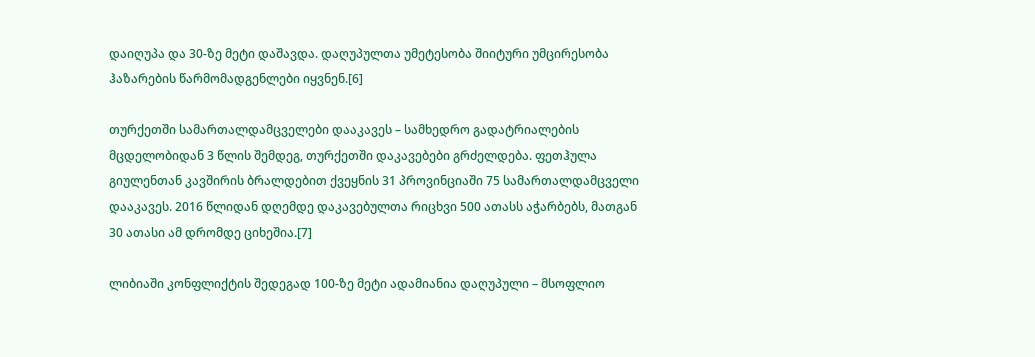დაიღუპა და 30-ზე მეტი დაშავდა. დაღუპულთა უმეტესობა შიიტური უმცირესობა ჰაზარების წარმომადგენლები იყვნენ.[6]

თურქეთში სამართალდამცველები დააკავეს – სამხედრო გადატრიალების მცდელობიდან 3 წლის შემდეგ, თურქეთში დაკავებები გრძელდება. ფეთჰულა გიულენთან კავშირის ბრალდებით ქვეყნის 31 პროვინციაში 75 სამართალდამცველი დააკავეს. 2016 წლიდან დღემდე დაკავებულთა რიცხვი 500 ათასს აჭარბებს, მათგან 30 ათასი ამ დრომდე ციხეშია.[7]

ლიბიაში კონფლიქტის შედეგად 100-ზე მეტი ადამიანია დაღუპული – მსოფლიო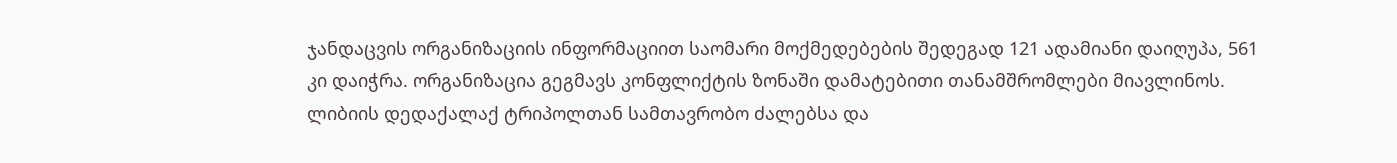ჯანდაცვის ორგანიზაციის ინფორმაციით საომარი მოქმედებების შედეგად 121 ადამიანი დაიღუპა, 561 კი დაიჭრა. ორგანიზაცია გეგმავს კონფლიქტის ზონაში დამატებითი თანამშრომლები მიავლინოს. ლიბიის დედაქალაქ ტრიპოლთან სამთავრობო ძალებსა და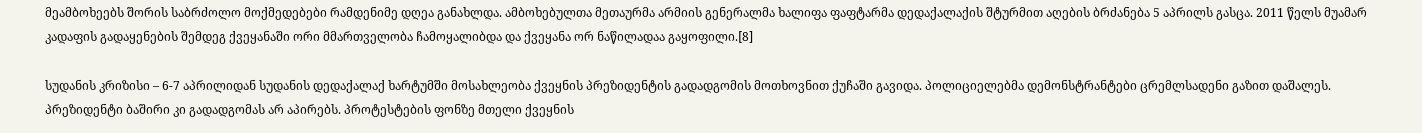მეამბოხეებს შორის საბრძოლო მოქმედებები რამდენიმე დღეა განახლდა. ამბოხებულთა მეთაურმა არმიის გენერალმა ხალიფა ფაფტარმა დედაქალაქის შტურმით აღების ბრძანება 5 აპრილს გასცა. 2011 წელს მუამარ კადაფის გადაყენების შემდეგ ქვეყანაში ორი მმართველობა ჩამოყალიბდა და ქვეყანა ორ ნაწილადაა გაყოფილი.[8]

სუდანის კრიზისი – 6-7 აპრილიდან სუდანის დედაქალაქ ხარტუმში მოსახლეობა ქვეყნის პრეზიდენტის გადადგომის მოთხოვნით ქუჩაში გავიდა. პოლიციელებმა დემონსტრანტები ცრემლსადენი გაზით დაშალეს. პრეზიდენტი ბაშირი კი გადადგომას არ აპირებს. პროტესტების ფონზე მთელი ქვეყნის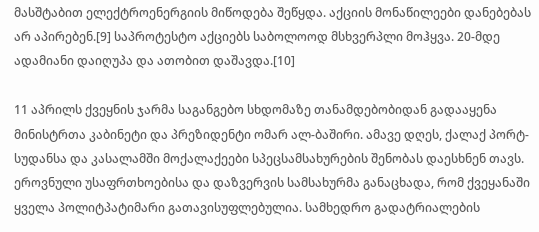მასშტაბით ელექტროენერგიის მიწოდება შეწყდა. აქციის მონაწილეები დანებებას არ აპირებენ.[9] საპროტესტო აქციებს საბოლოოდ მსხვერპლი მოჰყვა. 20-მდე ადამიანი დაიღუპა და ათობით დაშავდა.[10]

11 აპრილს ქვეყნის ჯარმა საგანგებო სხდომაზე თანამდებობიდან გადააყენა მინისტრთა კაბინეტი და პრეზიდენტი ომარ ალ-ბაშირი. ამავე დღეს, ქალაქ პორტ-სუდანსა და კასალამში მოქალაქეები სპეცსამსახურების შენობას დაესხნენ თავს. ეროვნული უსაფრთხოებისა და დაზვერვის სამსახურმა განაცხადა, რომ ქვეყანაში ყველა პოლიტპატიმარი გათავისუფლებულია. სამხედრო გადატრიალების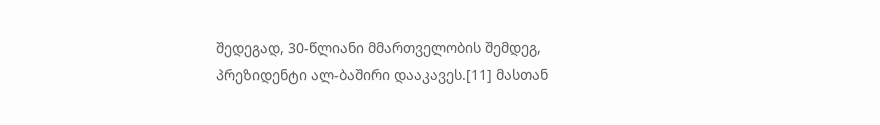შედეგად, 30-წლიანი მმართველობის შემდეგ, პრეზიდენტი ალ-ბაშირი დააკავეს.[11] მასთან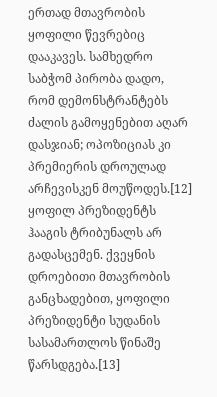ერთად მთავრობის ყოფილი წევრებიც დააკავეს. სამხედრო საბჭომ პირობა დადო, რომ დემონსტრანტებს ძალის გამოყენებით აღარ დასჯიან; ოპოზიციას კი პრემიერის დროულად არჩევისკენ მოუწოდეს.[12] ყოფილ პრეზიდენტს ჰააგის ტრიბუნალს არ გადასცემენ. ქვეყნის დროებითი მთავრობის განცხადებით, ყოფილი პრეზიდენტი სუდანის სასამართლოს წინაშე წარსდგება.[13]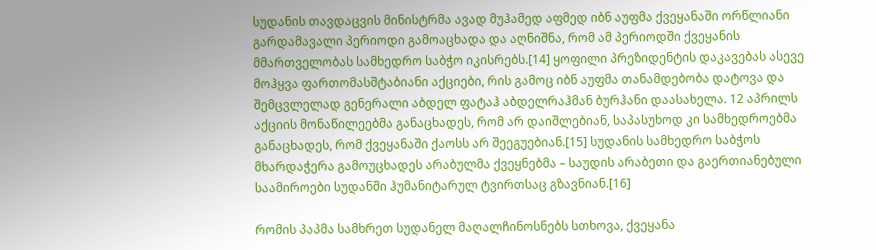სუდანის თავდაცვის მინისტრმა ავად მუჰამედ აფმედ იბნ აუფმა ქვეყანაში ორწლიანი გარდამავალი პერიოდი გამოაცხადა და აღნიშნა, რომ ამ პერიოდში ქვეყანის მმართველობას სამხედრო საბჭო იკისრებს.[14] ყოფილი პრეზიდენტის დაკავებას ასევე მოჰყვა ფართომასშტაბიანი აქციები, რის გამოც იბნ აუფმა თანამდებობა დატოვა და შემცვლელად გენერალი აბდელ ფატაჰ აბდელრაჰმან ბურჰანი დაასახელა. 12 აპრილს აქციის მონაწილეებმა განაცხადეს, რომ არ დაიშლებიან, საპასუხოდ კი სამხედროებმა განაცხადეს, რომ ქვეყანაში ქაოსს არ შეეგუებიან.[15] სუდანის სამხედრო საბჭოს მხარდაჭერა გამოუცხადეს არაბულმა ქვეყნებმა – საუდის არაბეთი და გაერთიანებული საამიროები სუდანში ჰუმანიტარულ ტვირთსაც გზავნიან.[16]

რომის პაპმა სამხრეთ სუდანელ მაღალჩინოსნებს სთხოვა, ქვეყანა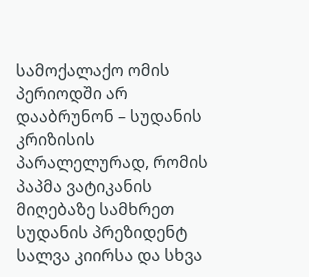სამოქალაქო ომის პერიოდში არ დააბრუნონ – სუდანის კრიზისის პარალელურად, რომის პაპმა ვატიკანის მიღებაზე სამხრეთ სუდანის პრეზიდენტ სალვა კიირსა და სხვა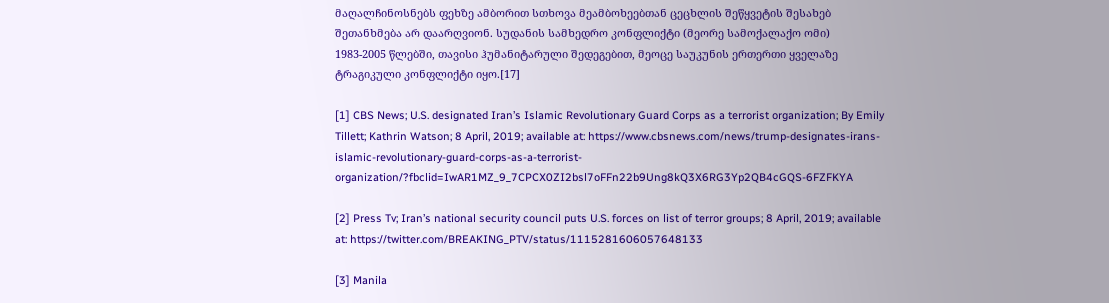მაღალჩინოსნებს ფეხზე ამბორით სთხოვა მეამბოხეებთან ცეცხლის შეწყვეტის შესახებ შეთანხმება არ დაარღვიონ. სუდანის სამხედრო კონფლიქტი (მეორე სამოქალაქო ომი) 1983-2005 წლებში, თავისი ჰუმანიტარული შედეგებით, მეოცე საუკუნის ერთერთი ყველაზე ტრაგიკული კონფლიქტი იყო.[17]

[1] CBS News; U.S. designated Iran’s Islamic Revolutionary Guard Corps as a terrorist organization; By Emily Tillett; Kathrin Watson; 8 April, 2019; available at: https://www.cbsnews.com/news/trump-designates-irans-islamic-revolutionary-guard-corps-as-a-terrorist-organization/?fbclid=IwAR1MZ_9_7CPCX0ZI2bsl7oFFn22b9Ung8kQ3X6RG3Yp2QB4cGQS-6FZFKYA

[2] Press Tv; Iran’s national security council puts U.S. forces on list of terror groups; 8 April, 2019; available at: https://twitter.com/BREAKING_PTV/status/1115281606057648133

[3] Manila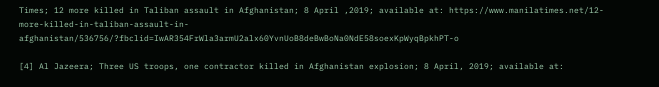Times; 12 more killed in Taliban assault in Afghanistan; 8 April ,2019; available at: https://www.manilatimes.net/12-more-killed-in-taliban-assault-in-afghanistan/536756/?fbclid=IwAR354FrWla3armU2alx60YvnUoB8deBwBoNa0NdE58soexKpWyqBpkhPT-o

[4] Al Jazeera; Three US troops, one contractor killed in Afghanistan explosion; 8 April, 2019; available at: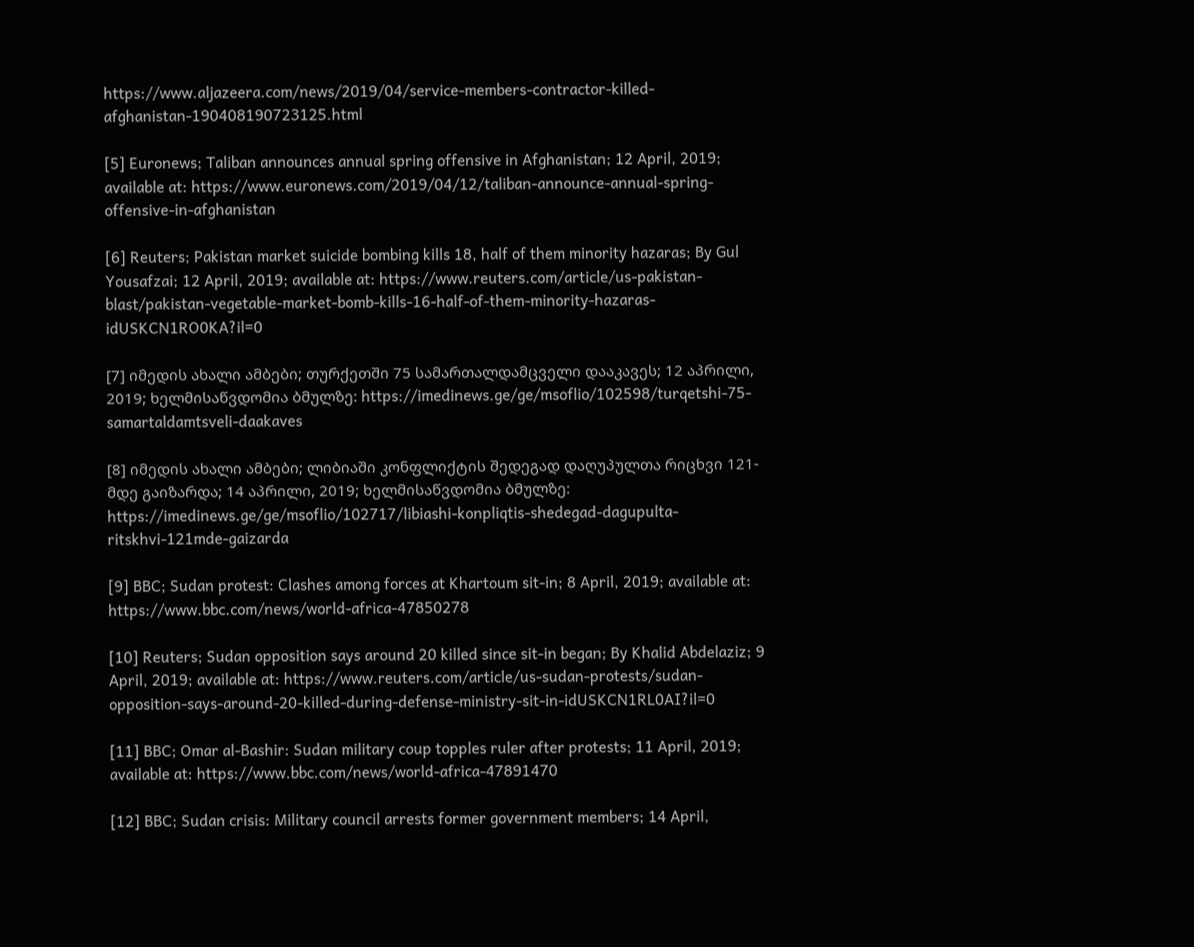https://www.aljazeera.com/news/2019/04/service-members-contractor-killed-afghanistan-190408190723125.html

[5] Euronews; Taliban announces annual spring offensive in Afghanistan; 12 April, 2019; available at: https://www.euronews.com/2019/04/12/taliban-announce-annual-spring-offensive-in-afghanistan

[6] Reuters; Pakistan market suicide bombing kills 18, half of them minority hazaras; By Gul Yousafzai; 12 April, 2019; available at: https://www.reuters.com/article/us-pakistan-blast/pakistan-vegetable-market-bomb-kills-16-half-of-them-minority-hazaras-idUSKCN1RO0KA?il=0

[7] იმედის ახალი ამბები; თურქეთში 75 სამართალდამცველი დააკავეს; 12 აპრილი, 2019; ხელმისაწვდომია ბმულზე: https://imedinews.ge/ge/msoflio/102598/turqetshi-75-samartaldamtsveli-daakaves

[8] იმედის ახალი ამბები; ლიბიაში კონფლიქტის შედეგად დაღუპულთა რიცხვი 121-მდე გაიზარდა; 14 აპრილი, 2019; ხელმისაწვდომია ბმულზე: https://imedinews.ge/ge/msoflio/102717/libiashi-konpliqtis-shedegad-dagupulta-ritskhvi-121mde-gaizarda

[9] BBC; Sudan protest: Clashes among forces at Khartoum sit-in; 8 April, 2019; available at: https://www.bbc.com/news/world-africa-47850278

[10] Reuters; Sudan opposition says around 20 killed since sit-in began; By Khalid Abdelaziz; 9 April, 2019; available at: https://www.reuters.com/article/us-sudan-protests/sudan-opposition-says-around-20-killed-during-defense-ministry-sit-in-idUSKCN1RL0AI?il=0

[11] BBC; Omar al-Bashir: Sudan military coup topples ruler after protests; 11 April, 2019; available at: https://www.bbc.com/news/world-africa-47891470

[12] BBC; Sudan crisis: Military council arrests former government members; 14 April,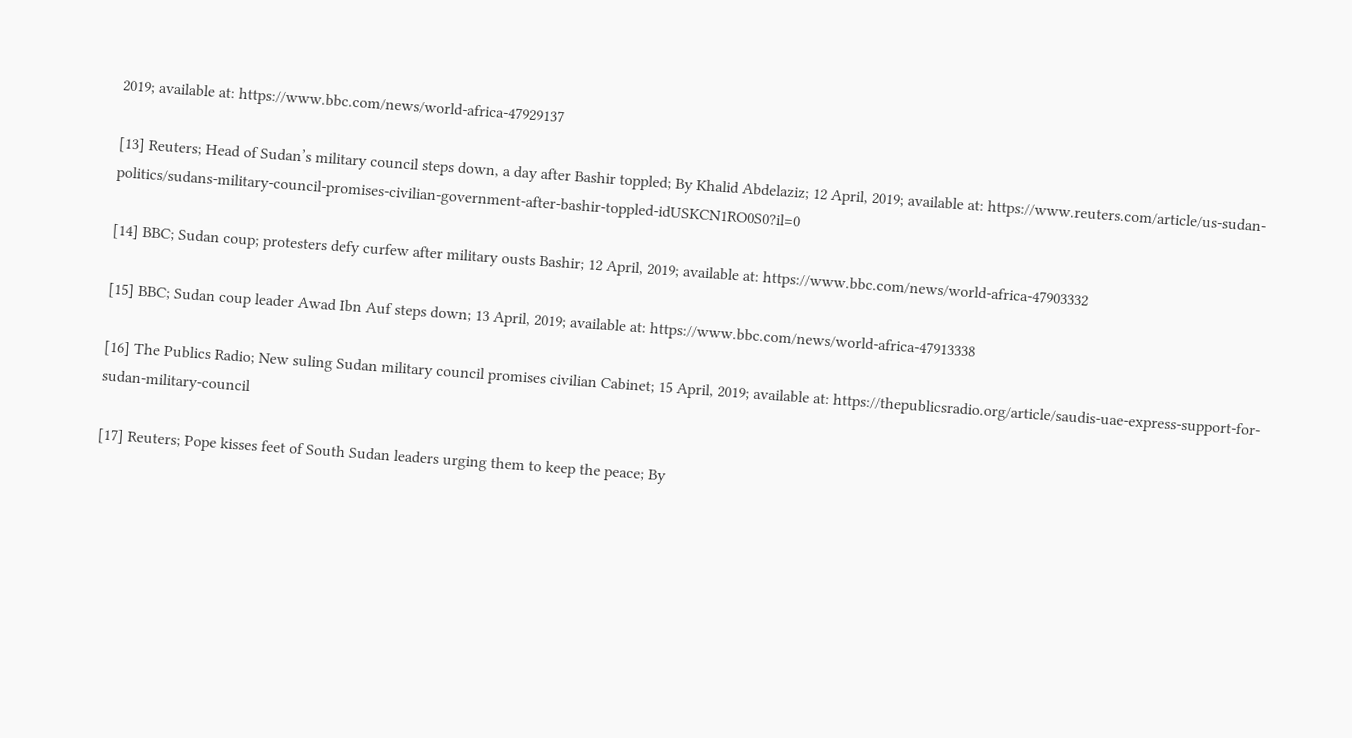2019; available at: https://www.bbc.com/news/world-africa-47929137

[13] Reuters; Head of Sudan’s military council steps down, a day after Bashir toppled; By Khalid Abdelaziz; 12 April, 2019; available at: https://www.reuters.com/article/us-sudan-politics/sudans-military-council-promises-civilian-government-after-bashir-toppled-idUSKCN1RO0S0?il=0

[14] BBC; Sudan coup; protesters defy curfew after military ousts Bashir; 12 April, 2019; available at: https://www.bbc.com/news/world-africa-47903332

[15] BBC; Sudan coup leader Awad Ibn Auf steps down; 13 April, 2019; available at: https://www.bbc.com/news/world-africa-47913338

[16] The Publics Radio; New suling Sudan military council promises civilian Cabinet; 15 April, 2019; available at: https://thepublicsradio.org/article/saudis-uae-express-support-for-sudan-military-council

[17] Reuters; Pope kisses feet of South Sudan leaders urging them to keep the peace; By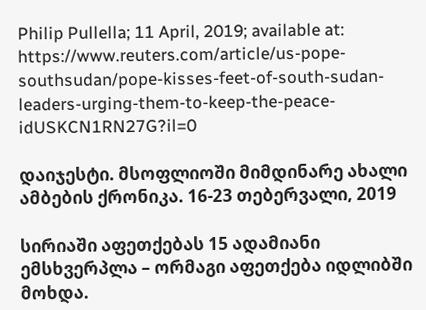Philip Pullella; 11 April, 2019; available at: https://www.reuters.com/article/us-pope-southsudan/pope-kisses-feet-of-south-sudan-leaders-urging-them-to-keep-the-peace-idUSKCN1RN27G?il=0

დაიჯესტი. მსოფლიოში მიმდინარე ახალი ამბების ქრონიკა. 16-23 თებერვალი, 2019

სირიაში აფეთქებას 15 ადამიანი ემსხვერპლა – ორმაგი აფეთქება იდლიბში მოხდა.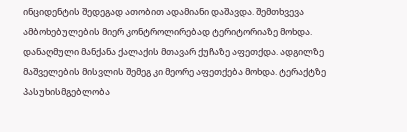ინციდენტის შედეგად ათობით ადამიანი დაშავდა. შემთხვევა ამბოხებულების მიერ კონტროლირებად ტერიტორიაზე მოხდა. დანაღმული მანქანა ქალაქის მთავარ ქუჩაზე აფეთქდა. ადგილზე მაშველების მისვლის შემეგ კი მეორე აფეთქება მოხდა. ტერაქტზე პასუხისმგებლობა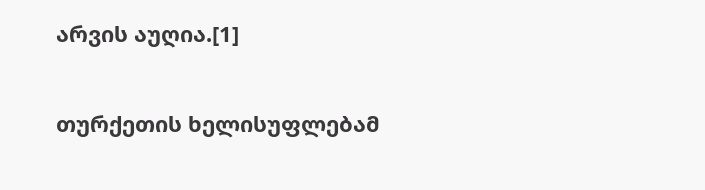არვის აუღია.[1]

თურქეთის ხელისუფლებამ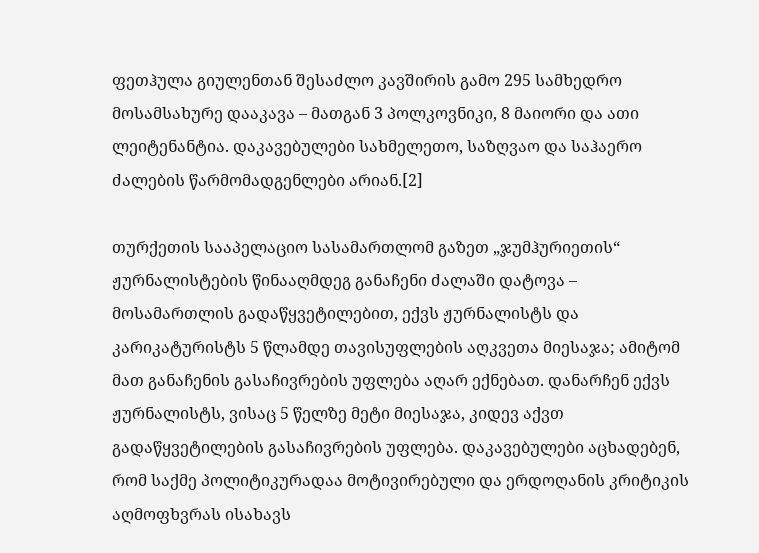ფეთჰულა გიულენთან შესაძლო კავშირის გამო 295 სამხედრო მოსამსახურე დააკავა – მათგან 3 პოლკოვნიკი, 8 მაიორი და ათი ლეიტენანტია. დაკავებულები სახმელეთო, საზღვაო და საჰაერო ძალების წარმომადგენლები არიან.[2]

თურქეთის სააპელაციო სასამართლომ გაზეთ „ჯუმჰურიეთის“ ჟურნალისტების წინააღმდეგ განაჩენი ძალაში დატოვა – მოსამართლის გადაწყვეტილებით, ექვს ჟურნალისტს და კარიკატურისტს 5 წლამდე თავისუფლების აღკვეთა მიესაჯა; ამიტომ მათ განაჩენის გასაჩივრების უფლება აღარ ექნებათ. დანარჩენ ექვს ჟურნალისტს, ვისაც 5 წელზე მეტი მიესაჯა, კიდევ აქვთ გადაწყვეტილების გასაჩივრების უფლება. დაკავებულები აცხადებენ, რომ საქმე პოლიტიკურადაა მოტივირებული და ერდოღანის კრიტიკის აღმოფხვრას ისახავს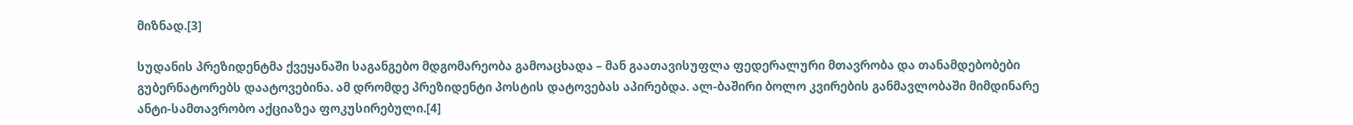მიზნად.[3]

სუდანის პრეზიდენტმა ქვეყანაში საგანგებო მდგომარეობა გამოაცხადა – მან გაათავისუფლა ფედერალური მთავრობა და თანამდებობები გუბერნატორებს დაატოვებინა. ამ დრომდე პრეზიდენტი პოსტის დატოვებას აპირებდა. ალ-ბაშირი ბოლო კვირების განმავლობაში მიმდინარე ანტი-სამთავრობო აქციაზეა ფოკუსირებული.[4]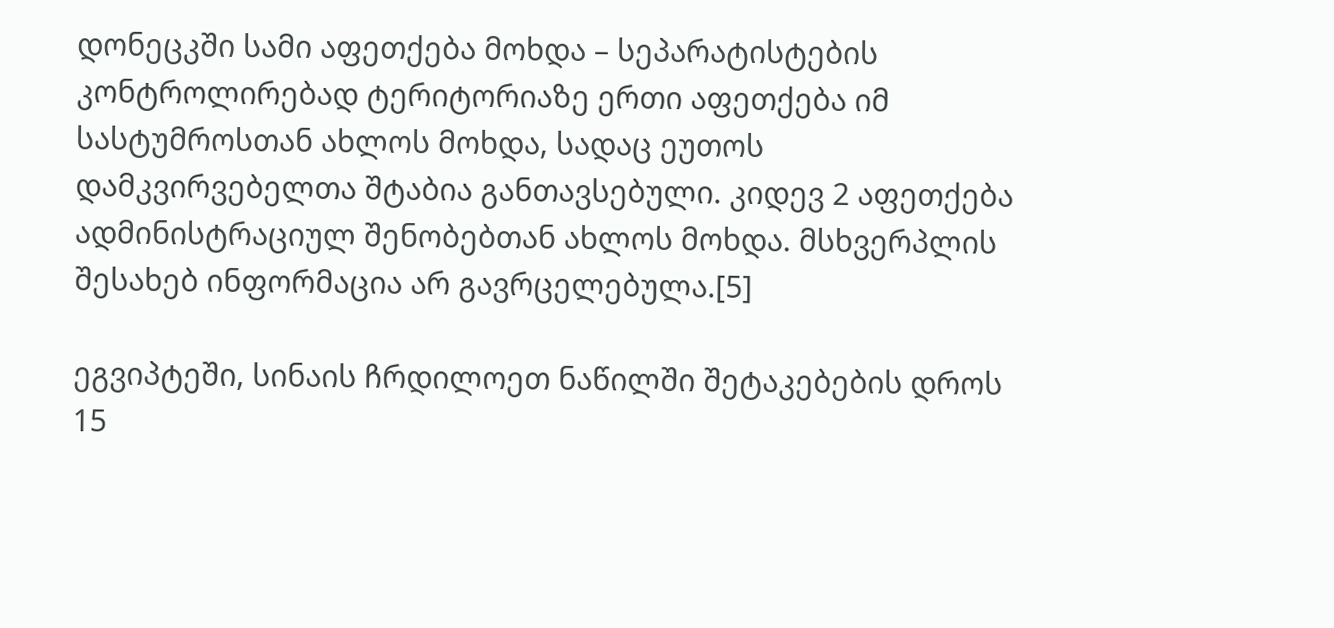დონეცკში სამი აფეთქება მოხდა – სეპარატისტების კონტროლირებად ტერიტორიაზე ერთი აფეთქება იმ სასტუმროსთან ახლოს მოხდა, სადაც ეუთოს დამკვირვებელთა შტაბია განთავსებული. კიდევ 2 აფეთქება ადმინისტრაციულ შენობებთან ახლოს მოხდა. მსხვერპლის შესახებ ინფორმაცია არ გავრცელებულა.[5]

ეგვიპტეში, სინაის ჩრდილოეთ ნაწილში შეტაკებების დროს 15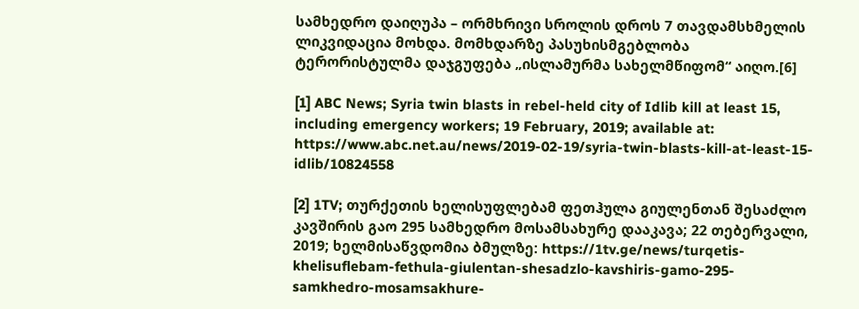სამხედრო დაიღუპა – ორმხრივი სროლის დროს 7 თავდამსხმელის ლიკვიდაცია მოხდა. მომხდარზე პასუხისმგებლობა ტერორისტულმა დაჯგუფება „ისლამურმა სახელმწიფომ“ აიღო.[6]

[1] ABC News; Syria twin blasts in rebel-held city of Idlib kill at least 15, including emergency workers; 19 February, 2019; available at: https://www.abc.net.au/news/2019-02-19/syria-twin-blasts-kill-at-least-15-idlib/10824558

[2] 1TV; თურქეთის ხელისუფლებამ ფეთჰულა გიულენთან შესაძლო კავშირის გაო 295 სამხედრო მოსამსახურე დააკავა; 22 თებერვალი, 2019; ხელმისაწვდომია ბმულზე: https://1tv.ge/news/turqetis-khelisuflebam-fethula-giulentan-shesadzlo-kavshiris-gamo-295-samkhedro-mosamsakhure-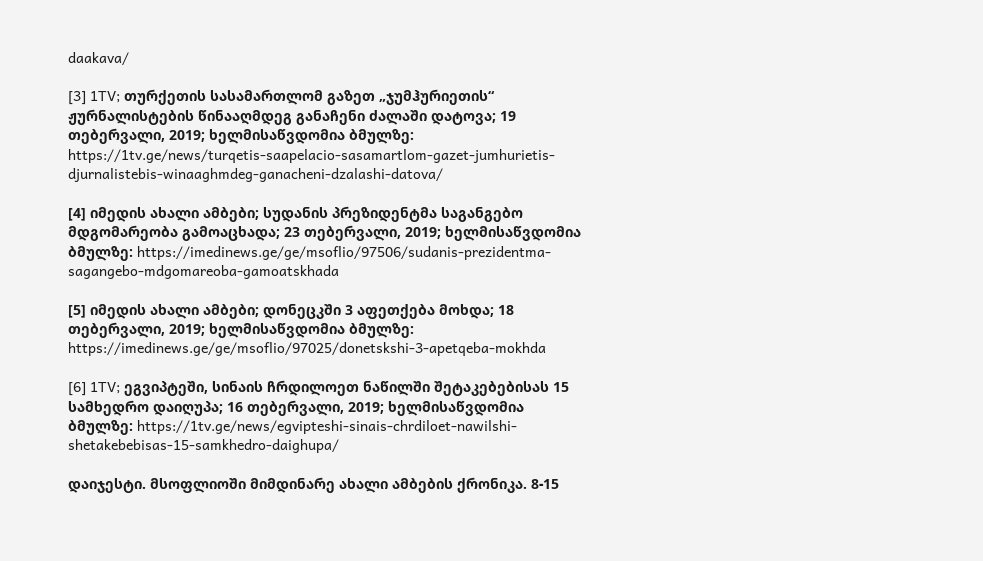daakava/

[3] 1TV; თურქეთის სასამართლომ გაზეთ „ჯუმჰურიეთის“ ჟურნალისტების წინააღმდეგ განაჩენი ძალაში დატოვა; 19 თებერვალი, 2019; ხელმისაწვდომია ბმულზე: https://1tv.ge/news/turqetis-saapelacio-sasamartlom-gazet-jumhurietis-djurnalistebis-winaaghmdeg-ganacheni-dzalashi-datova/

[4] იმედის ახალი ამბები; სუდანის პრეზიდენტმა საგანგებო მდგომარეობა გამოაცხადა; 23 თებერვალი, 2019; ხელმისაწვდომია ბმულზე: https://imedinews.ge/ge/msoflio/97506/sudanis-prezidentma-sagangebo-mdgomareoba-gamoatskhada

[5] იმედის ახალი ამბები; დონეცკში 3 აფეთქება მოხდა; 18 თებერვალი, 2019; ხელმისაწვდომია ბმულზე: https://imedinews.ge/ge/msoflio/97025/donetskshi-3-apetqeba-mokhda

[6] 1TV; ეგვიპტეში, სინაის ჩრდილოეთ ნაწილში შეტაკებებისას 15 სამხედრო დაიღუპა; 16 თებერვალი, 2019; ხელმისაწვდომია ბმულზე: https://1tv.ge/news/egvipteshi-sinais-chrdiloet-nawilshi-shetakebebisas-15-samkhedro-daighupa/

დაიჯესტი. მსოფლიოში მიმდინარე ახალი ამბების ქრონიკა. 8-15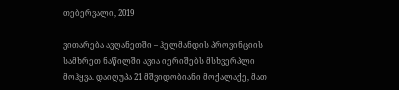თებერვალი, 2019

ვითარება ავღანეთში – ჰელმანდის პროვინციის სამხრეთ ნაწილში ავია იერიშებს მსხვერპლი მოჰყვა. დაიღუპა 21 მშვიდობიანი მოქალაქე, მათ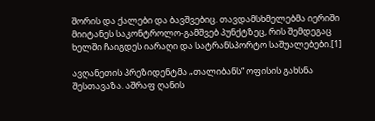შორის და ქალები და ბავშვებიც. თავდამსხმელებმა იერიში მიიტანეს საკონტროლო-გამშვებ პუნქტზეც, რის შემდეგაც ხელში ჩაიგდეს იარაღი და სატრანსპორტო საშუალებები.[1]

ავღანეთის პრეზიდენტმა „თალიბანს“ ოფისის გახსნა შესთავაზა. აშრაფ ღანის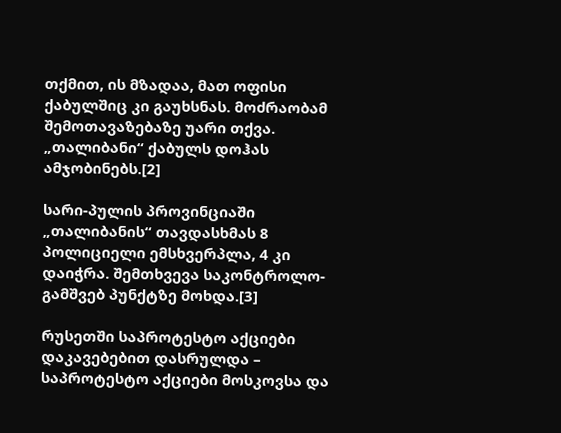თქმით, ის მზადაა, მათ ოფისი ქაბულშიც კი გაუხსნას. მოძრაობამ შემოთავაზებაზე უარი თქვა. „თალიბანი“ ქაბულს დოჰას ამჯობინებს.[2]

სარი-პულის პროვინციაში „თალიბანის“ თავდასხმას 8 პოლიციელი ემსხვერპლა, 4 კი დაიჭრა. შემთხვევა საკონტროლო-გამშვებ პუნქტზე მოხდა.[3]

რუსეთში საპროტესტო აქციები დაკავებებით დასრულდა – საპროტესტო აქციები მოსკოვსა და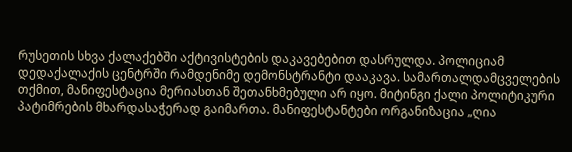რუსეთის სხვა ქალაქებში აქტივისტების დაკავებებით დასრულდა. პოლიციამ დედაქალაქის ცენტრში რამდენიმე დემონსტრანტი დააკავა. სამართალდამცველების თქმით, მანიფესტაცია მერიასთან შეთანხმებული არ იყო. მიტინგი ქალი პოლიტიკური პატიმრების მხარდასაჭერად გაიმართა. მანიფესტანტები ორგანიზაცია „ღია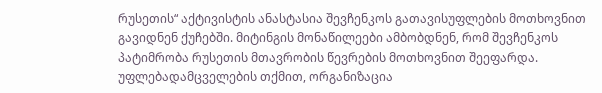რუსეთის“ აქტივისტის ანასტასია შევჩენკოს გათავისუფლების მოთხოვნით გავიდნენ ქუჩებში. მიტინგის მონაწილეები ამბობდნენ, რომ შევჩენკოს პატიმრობა რუსეთის მთავრობის წევრების მოთხოვნით შეეფარდა. უფლებადამცველების თქმით, ორგანიზაცია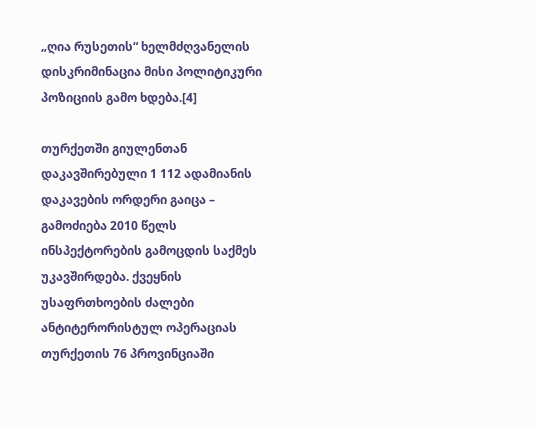„ღია რუსეთის“ ხელმძღვანელის დისკრიმინაცია მისი პოლიტიკური პოზიციის გამო ხდება.[4]

თურქეთში გიულენთან დაკავშირებული 1 112 ადამიანის დაკავების ორდერი გაიცა – გამოძიება 2010 წელს ინსპექტორების გამოცდის საქმეს უკავშირდება. ქვეყნის უსაფრთხოების ძალები ანტიტერორისტულ ოპერაციას თურქეთის 76 პროვინციაში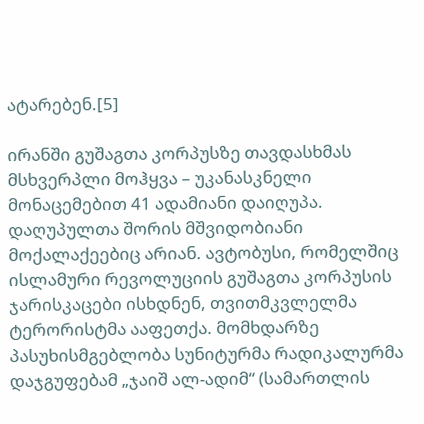ატარებენ.[5]

ირანში გუშაგთა კორპუსზე თავდასხმას მსხვერპლი მოჰყვა – უკანასკნელი მონაცემებით 41 ადამიანი დაიღუპა. დაღუპულთა შორის მშვიდობიანი მოქალაქეებიც არიან. ავტობუსი, რომელშიც ისლამური რევოლუციის გუშაგთა კორპუსის ჯარისკაცები ისხდნენ, თვითმკვლელმა ტერორისტმა ააფეთქა. მომხდარზე პასუხისმგებლობა სუნიტურმა რადიკალურმა დაჯგუფებამ „ჯაიშ ალ-ადიმ“ (სამართლის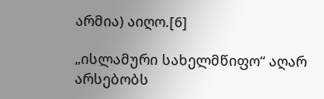არმია) აიღო.[6]

„ისლამური სახელმწიფო“ აღარ არსებობს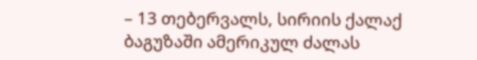– 13 თებერვალს, სირიის ქალაქ ბაგუზაში ამერიკულ ძალას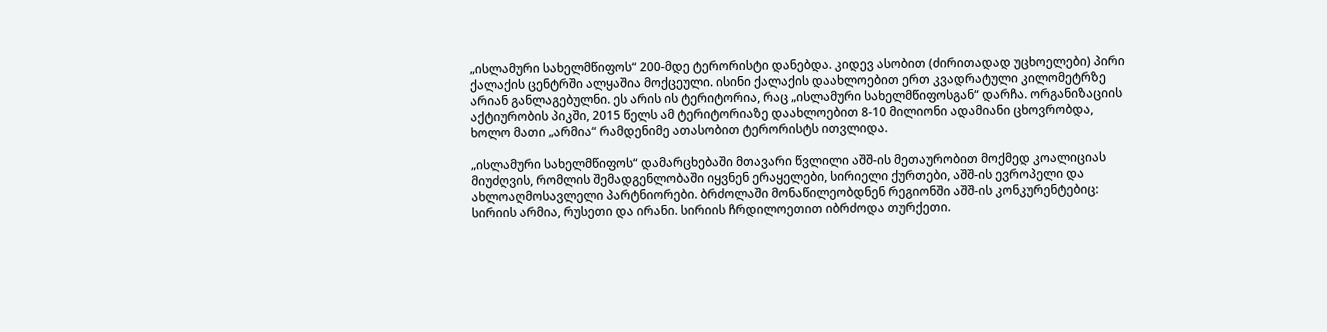„ისლამური სახელმწიფოს“ 200-მდე ტერორისტი დანებდა. კიდევ ასობით (ძირითადად უცხოელები) პირი ქალაქის ცენტრში ალყაშია მოქცეული. ისინი ქალაქის დაახლოებით ერთ კვადრატული კილომეტრზე არიან განლაგებულნი. ეს არის ის ტერიტორია, რაც „ისლამური სახელმწიფოსგან“ დარჩა. ორგანიზაციის აქტიურობის პიკში, 2015 წელს ამ ტერიტორიაზე დაახლოებით 8-10 მილიონი ადამიანი ცხოვრობდა, ხოლო მათი „არმია“ რამდენიმე ათასობით ტერორისტს ითვლიდა.

„ისლამური სახელმწიფოს“ დამარცხებაში მთავარი წვლილი აშშ-ის მეთაურობით მოქმედ კოალიციას მიუძღვის, რომლის შემადგენლობაში იყვნენ ერაყელები, სირიელი ქურთები, აშშ-ის ევროპელი და ახლოაღმოსავლელი პარტნიორები. ბრძოლაში მონაწილეობდნენ რეგიონში აშშ-ის კონკურენტებიც: სირიის არმია, რუსეთი და ირანი. სირიის ჩრდილოეთით იბრძოდა თურქეთი.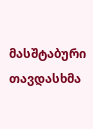მასშტაბური თავდასხმა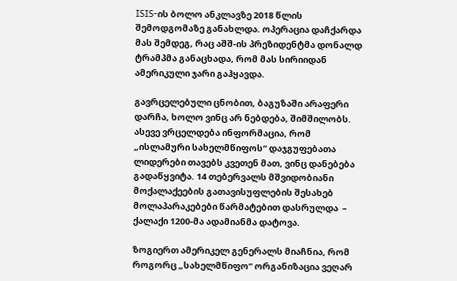ISIS-ის ბოლო ანკლავზე 2018 წლის შემოდგომაზე განახლდა. ოპერაცია დაჩქარდა მას შემდეგ, რაც აშშ-ის პრეზიდენტმა დონალდ ტრამპმა განაცხადა, რომ მას სირიიდან ამერიკული ჯარი გაჰყავდა.

გავრცელებული ცნობით, ბაგუზაში არაფერი დარჩა, ხოლო ვინც არ ნებდება, შიმშილობს. ასევე ვრცელდება ინფორმაცია, რომ „ისლამური სახელმწიფოს“ დაჯგუფებათა ლიდერები თავებს კვეთენ მათ, ვინც დანებება გადაწყვიტა. 14 თებერვალს მშვიდობიანი მოქალაქეების გათავისუფლების შესახებ მოლაპარაკებები წარმატებით დასრულდა  – ქალაქი 1200-მა ადამიანმა დატოვა.

ზოგიერთ ამერიკელ გენერალს მიაჩნია, რომ როგორც „სახელმწიფო“ ორგანიზაცია ვეღარ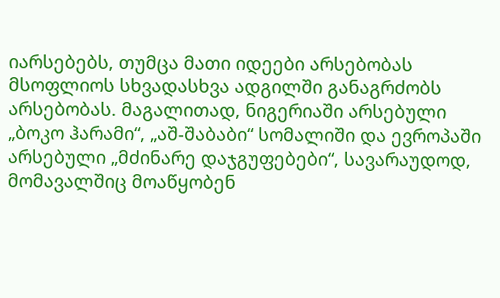იარსებებს, თუმცა მათი იდეები არსებობას მსოფლიოს სხვადასხვა ადგილში განაგრძობს არსებობას. მაგალითად, ნიგერიაში არსებული „ბოკო ჰარამი“, „აშ-შაბაბი“ სომალიში და ევროპაში არსებული „მძინარე დაჯგუფებები“, სავარაუდოდ, მომავალშიც მოაწყობენ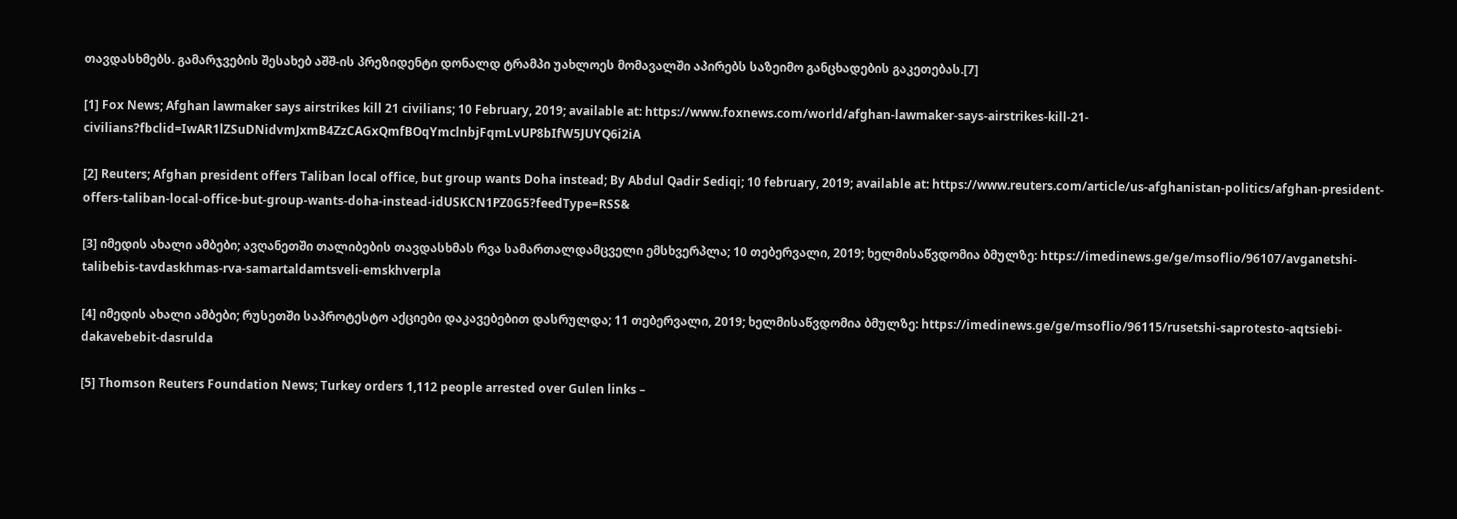თავდასხმებს. გამარჯვების შესახებ აშშ-ის პრეზიდენტი დონალდ ტრამპი უახლოეს მომავალში აპირებს საზეიმო განცხადების გაკეთებას.[7]

[1] Fox News; Afghan lawmaker says airstrikes kill 21 civilians; 10 February, 2019; available at: https://www.foxnews.com/world/afghan-lawmaker-says-airstrikes-kill-21-civilians?fbclid=IwAR1lZSuDNidvmJxmB4ZzCAGxQmfBOqYmclnbjFqmLvUP8bIfW5JUYQ6i2iA

[2] Reuters; Afghan president offers Taliban local office, but group wants Doha instead; By Abdul Qadir Sediqi; 10 february, 2019; available at: https://www.reuters.com/article/us-afghanistan-politics/afghan-president-offers-taliban-local-office-but-group-wants-doha-instead-idUSKCN1PZ0G5?feedType=RSS&

[3] იმედის ახალი ამბები; ავღანეთში თალიბების თავდასხმას რვა სამართალდამცველი ემსხვერპლა; 10 თებერვალი, 2019; ხელმისაწვდომია ბმულზე: https://imedinews.ge/ge/msoflio/96107/avganetshi-talibebis-tavdaskhmas-rva-samartaldamtsveli-emskhverpla

[4] იმედის ახალი ამბები; რუსეთში საპროტესტო აქციები დაკავებებით დასრულდა; 11 თებერვალი, 2019; ხელმისაწვდომია ბმულზე: https://imedinews.ge/ge/msoflio/96115/rusetshi-saprotesto-aqtsiebi-dakavebebit-dasrulda

[5] Thomson Reuters Foundation News; Turkey orders 1,112 people arrested over Gulen links –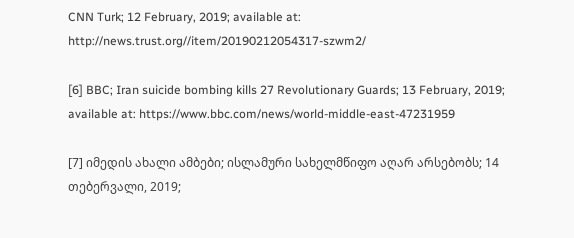CNN Turk; 12 February, 2019; available at: http://news.trust.org//item/20190212054317-szwm2/

[6] BBC; Iran suicide bombing kills 27 Revolutionary Guards; 13 February, 2019; available at: https://www.bbc.com/news/world-middle-east-47231959

[7] იმედის ახალი ამბები; ისლამური სახელმწიფო აღარ არსებობს; 14 თებერვალი, 2019;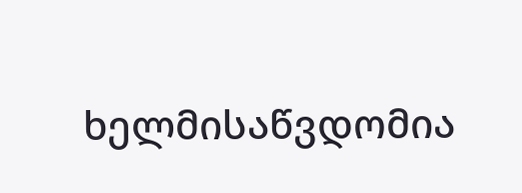ხელმისაწვდომია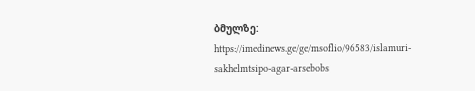ბმულზე: https://imedinews.ge/ge/msoflio/96583/islamuri-sakhelmtsipo-agar-arsebobs